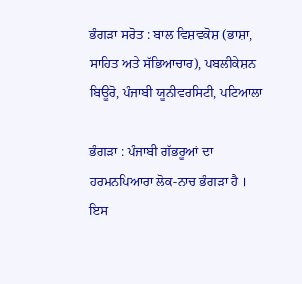ਭੰਗੜਾ ਸਰੋਤ : ਬਾਲ ਵਿਸ਼ਵਕੋਸ਼ (ਭਾਸ਼ਾ, ਸਾਹਿਤ ਅਤੇ ਸੱਭਿਆਚਾਰ), ਪਬਲੀਕੇਸ਼ਨ ਬਿਊਰੋ, ਪੰਜਾਬੀ ਯੂਨੀਵਰਸਿਟੀ, ਪਟਿਆਲਾ

ਭੰਗੜਾ : ਪੰਜਾਬੀ ਗੱਭਰੂਆਂ ਦਾ ਹਰਮਨਪਿਆਰਾ ਲੋਕ-ਨਾਚ ਭੰਗੜਾ ਹੈ । ਇਸ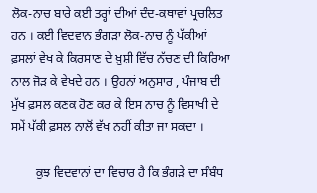ਲੋਕ-ਨਾਚ ਬਾਰੇ ਕਈ ਤਰ੍ਹਾਂ ਦੀਆਂ ਦੰਦ-ਕਥਾਵਾਂ ਪ੍ਰਚਲਿਤ ਹਨ । ਕਈ ਵਿਦਵਾਨ ਭੰਗੜਾ ਲੋਕ-ਨਾਚ ਨੂੰ ਪੱਕੀਆਂ ਫ਼ਸਲਾਂ ਵੇਖ ਕੇ ਕਿਰਸਾਣ ਦੇ ਖ਼ੁਸ਼ੀ ਵਿੱਚ ਨੱਚਣ ਦੀ ਕਿਰਿਆ ਨਾਲ ਜੋੜ ਕੇ ਵੇਖਦੇ ਹਨ । ਉਹਨਾਂ ਅਨੁਸਾਰ , ਪੰਜਾਬ ਦੀ ਮੁੱਖ ਫ਼ਸਲ ਕਣਕ ਹੋਣ ਕਰ ਕੇ ਇਸ ਨਾਚ ਨੂੰ ਵਿਸਾਖੀ ਦੇ ਸਮੇਂ ਪੱਕੀ ਫ਼ਸਲ ਨਾਲੋਂ ਵੱਖ ਨਹੀਂ ਕੀਤਾ ਜਾ ਸਕਦਾ ।

        ਕੁਝ ਵਿਦਵਾਨਾਂ ਦਾ ਵਿਚਾਰ ਹੈ ਕਿ ਭੰਗੜੇ ਦਾ ਸੰਬੰਧ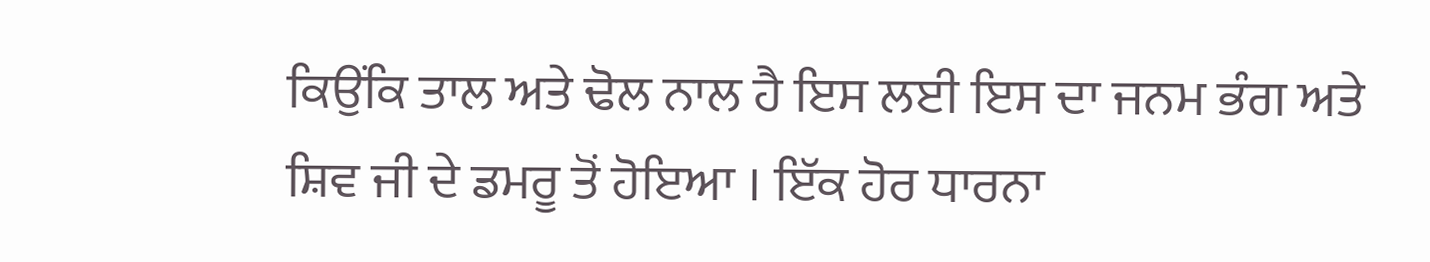ਕਿਉਂਕਿ ਤਾਲ ਅਤੇ ਢੋਲ ਨਾਲ ਹੈ ਇਸ ਲਈ ਇਸ ਦਾ ਜਨਮ ਭੰਗ ਅਤੇ ਸ਼ਿਵ ਜੀ ਦੇ ਡਮਰੂ ਤੋਂ ਹੋਇਆ । ਇੱਕ ਹੋਰ ਧਾਰਨਾ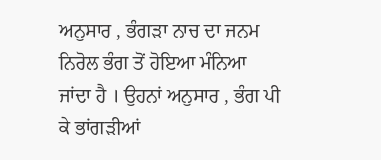ਅਨੁਸਾਰ , ਭੰਗੜਾ ਨਾਚ ਦਾ ਜਨਮ ਨਿਰੋਲ ਭੰਗ ਤੋਂ ਹੋਇਆ ਮੰਨਿਆ ਜਾਂਦਾ ਹੈ । ਉਹਨਾਂ ਅਨੁਸਾਰ , ਭੰਗ ਪੀ ਕੇ ਭਾਂਗੜੀਆਂ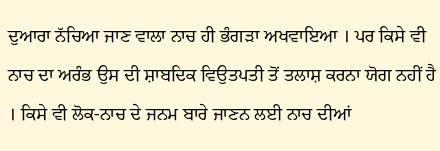ਦੁਆਰਾ ਨੱਚਿਆ ਜਾਣ ਵਾਲਾ ਨਾਚ ਹੀ ਭੰਗੜਾ ਅਖਵਾਇਆ । ਪਰ ਕਿਸੇ ਵੀ ਨਾਚ ਦਾ ਅਰੰਭ ਉਸ ਦੀ ਸ਼ਾਬਦਿਕ ਵਿਉਤਪਤੀ ਤੋਂ ਤਲਾਸ਼ ਕਰਨਾ ਯੋਗ ਨਹੀਂ ਹੈ । ਕਿਸੇ ਵੀ ਲੋਕ-ਨਾਚ ਦੇ ਜਨਮ ਬਾਰੇ ਜਾਣਨ ਲਈ ਨਾਚ ਦੀਆਂ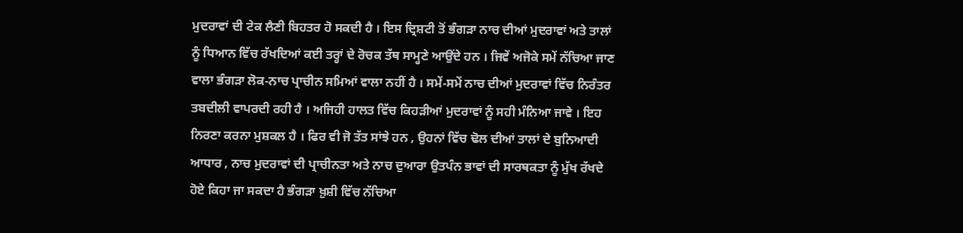ਮੁਦਰਾਵਾਂ ਦੀ ਟੇਕ ਲੈਣੀ ਬਿਹਤਰ ਹੋ ਸਕਦੀ ਹੈ । ਇਸ ਦ੍ਰਿਸ਼ਟੀ ਤੋਂ ਭੰਗੜਾ ਨਾਚ ਦੀਆਂ ਮੁਦਰਾਵਾਂ ਅਤੇ ਤਾਲਾਂ ਨੂੰ ਧਿਆਨ ਵਿੱਚ ਰੱਖਦਿਆਂ ਕਈ ਤਰ੍ਹਾਂ ਦੇ ਰੋਚਕ ਤੱਥ ਸਾਮ੍ਹਣੇ ਆਉਂਦੇ ਹਨ । ਜਿਵੇਂ ਅਜੋਕੇ ਸਮੇਂ ਨੱਚਿਆ ਜਾਣ ਵਾਲਾ ਭੰਗੜਾ ਲੋਕ-ਨਾਚ ਪ੍ਰਾਚੀਨ ਸਮਿਆਂ ਵਾਲਾ ਨਹੀਂ ਹੈ । ਸਮੇਂ-ਸਮੇਂ ਨਾਚ ਦੀਆਂ ਮੁਦਰਾਵਾਂ ਵਿੱਚ ਨਿਰੰਤਰ ਤਬਦੀਲੀ ਵਾਪਰਦੀ ਰਹੀ ਹੈ । ਅਜਿਹੀ ਹਾਲਤ ਵਿੱਚ ਕਿਹੜੀਆਂ ਮੁਦਰਾਵਾਂ ਨੂੰ ਸਹੀ ਮੰਨਿਆ ਜਾਵੇ । ਇਹ ਨਿਰਣਾ ਕਰਨਾ ਮੁਸ਼ਕਲ ਹੈ । ਫਿਰ ਵੀ ਜੋ ਤੱਤ ਸਾਂਝੇ ਹਨ , ਉਹਨਾਂ ਵਿੱਚ ਢੋਲ ਦੀਆਂ ਤਾਲਾਂ ਦੇ ਬੁਨਿਆਦੀ ਆਧਾਰ , ਨਾਚ ਮੁਦਰਾਵਾਂ ਦੀ ਪ੍ਰਾਚੀਨਤਾ ਅਤੇ ਨਾਚ ਦੁਆਰਾ ਉਤਪੰਨ ਭਾਵਾਂ ਦੀ ਸਾਰਥਕਤਾ ਨੂੰ ਮੁੱਖ ਰੱਖਦੇ ਹੋਏ ਕਿਹਾ ਜਾ ਸਕਦਾ ਹੈ ਭੰਗੜਾ ਖ਼ੁਸ਼ੀ ਵਿੱਚ ਨੱਚਿਆ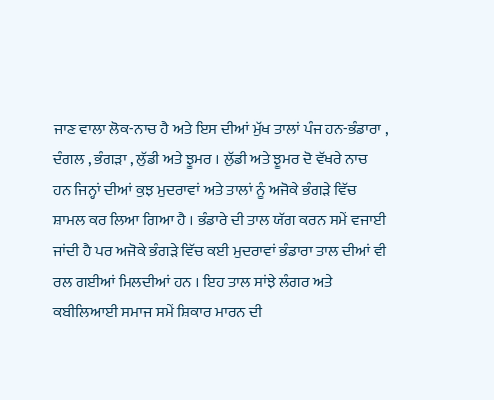ਜਾਣ ਵਾਲਾ ਲੋਕ-ਨਾਚ ਹੈ ਅਤੇ ਇਸ ਦੀਆਂ ਮੁੱਖ ਤਾਲਾਂ ਪੰਜ ਹਨ-ਭੰਡਾਰਾ , ਦੰਗਲ , ਭੰਗੜਾ , ਲੁੱਡੀ ਅਤੇ ਝੂਮਰ । ਲੁੱਡੀ ਅਤੇ ਝੂਮਰ ਦੋ ਵੱਖਰੇ ਨਾਚ ਹਨ ਜਿਨ੍ਹਾਂ ਦੀਆਂ ਕੁਝ ਮੁਦਰਾਵਾਂ ਅਤੇ ਤਾਲਾਂ ਨੂੰ ਅਜੋਕੇ ਭੰਗੜੇ ਵਿੱਚ ਸ਼ਾਮਲ ਕਰ ਲਿਆ ਗਿਆ ਹੈ । ਭੰਡਾਰੇ ਦੀ ਤਾਲ ਯੱਗ ਕਰਨ ਸਮੇਂ ਵਜਾਈ ਜਾਂਦੀ ਹੈ ਪਰ ਅਜੋਕੇ ਭੰਗੜੇ ਵਿੱਚ ਕਈ ਮੁਦਰਾਵਾਂ ਭੰਡਾਰਾ ਤਾਲ ਦੀਆਂ ਵੀ ਰਲ ਗਈਆਂ ਮਿਲਦੀਆਂ ਹਨ । ਇਹ ਤਾਲ ਸਾਂਝੇ ਲੰਗਰ ਅਤੇ ਕਬੀਲਿਆਈ ਸਮਾਜ ਸਮੇਂ ਸ਼ਿਕਾਰ ਮਾਰਨ ਦੀ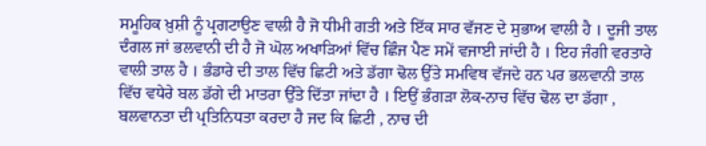ਸਮੂਹਿਕ ਖ਼ੁਸ਼ੀ ਨੂੰ ਪ੍ਰਗਟਾਉਣ ਵਾਲੀ ਹੈ ਜੋ ਧੀਮੀ ਗਤੀ ਅਤੇ ਇੱਕ ਸਾਰ ਵੱਜਣ ਦੇ ਸੁਭਾਅ ਵਾਲੀ ਹੈ । ਦੂਜੀ ਤਾਲ ਦੰਗਲ ਜਾਂ ਭਲਵਾਨੀ ਦੀ ਹੈ ਜੋ ਘੋਲ ਅਖਾੜਿਆਂ ਵਿੱਚ ਛਿੰਜ ਪੈਣ ਸਮੇਂ ਵਜਾਈ ਜਾਂਦੀ ਹੈ । ਇਹ ਜੰਗੀ ਵਰਤਾਰੇ ਵਾਲੀ ਤਾਲ ਹੈ । ਭੰਡਾਰੇ ਦੀ ਤਾਲ ਵਿੱਚ ਛਿਟੀ ਅਤੇ ਡੱਗਾ ਢੋਲ ਉੱਤੇ ਸਮਵਿਥ ਵੱਜਦੇ ਹਨ ਪਰ ਭਲਵਾਨੀ ਤਾਲ ਵਿੱਚ ਵਧੇਰੇ ਬਲ ਡੱਗੇ ਦੀ ਮਾਤਰਾ ਉੱਤੇ ਦਿੱਤਾ ਜਾਂਦਾ ਹੈ । ਇਉਂ ਭੰਗੜਾ ਲੋਕ-ਨਾਚ ਵਿੱਚ ਢੋਲ ਦਾ ਡੱਗਾ , ਬਲਵਾਨਤਾ ਦੀ ਪ੍ਰਤਿਨਿਧਤਾ ਕਰਦਾ ਹੈ ਜਦ ਕਿ ਛਿਟੀ , ਨਾਚ ਦੀ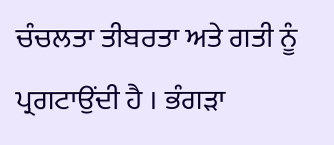ਚੰਚਲਤਾ ਤੀਬਰਤਾ ਅਤੇ ਗਤੀ ਨੂੰ ਪ੍ਰਗਟਾਉਂਦੀ ਹੈ । ਭੰਗੜਾ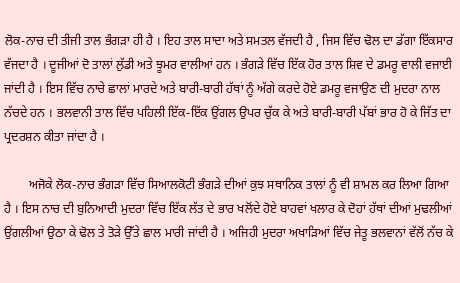ਲੋਕ-ਨਾਚ ਦੀ ਤੀਜੀ ਤਾਲ ਭੰਗੜਾ ਹੀ ਹੈ । ਇਹ ਤਾਲ ਸਾਦਾ ਅਤੇ ਸਮਤਲ ਵੱਜਦੀ ਹੈ , ਜਿਸ ਵਿੱਚ ਢੋਲ ਦਾ ਡੱਗਾ ਇੱਕਸਾਰ ਵੱਜਦਾ ਹੈ । ਦੂਜੀਆਂ ਦੋ ਤਾਲਾਂ ਲੁੱਡੀ ਅਤੇ ਝੂਮਰ ਵਾਲੀਆਂ ਹਨ । ਭੰਗੜੇ ਵਿੱਚ ਇੱਕ ਹੋਰ ਤਾਲ ਸ਼ਿਵ ਦੇ ਡਮਰੂ ਵਾਲੀ ਵਜਾਈ ਜਾਂਦੀ ਹੈ । ਇਸ ਵਿੱਚ ਨਾਚੇ ਛਾਲਾਂ ਮਾਰਦੇ ਅਤੇ ਬਾਰੀ-ਬਾਰੀ ਹੱਥਾਂ ਨੂੰ ਅੱਗੇ ਕਰਦੇ ਹੋਏ ਡਮਰੂ ਵਜਾਉਣ ਦੀ ਮੁਦਰਾ ਨਾਲ ਨੱਚਦੇ ਹਨ । ਭਲਵਾਨੀ ਤਾਲ ਵਿੱਚ ਪਹਿਲੀ ਇੱਕ-ਇੱਕ ਉਂਗਲ ਉਪਰ ਚੁੱਕ ਕੇ ਅਤੇ ਬਾਰੀ-ਬਾਰੀ ਪੱਬਾਂ ਭਾਰ ਹੋ ਕੇ ਜਿੱਤ ਦਾ ਪ੍ਰਦਰਸ਼ਨ ਕੀਤਾ ਜਾਂਦਾ ਹੈ ।

        ਅਜੋਕੇ ਲੋਕ-ਨਾਚ ਭੰਗੜਾ ਵਿੱਚ ਸਿਆਲਕੋਟੀ ਭੰਗੜੇ ਦੀਆਂ ਕੁਝ ਸਥਾਨਿਕ ਤਾਲਾਂ ਨੂੰ ਵੀ ਸ਼ਾਮਲ ਕਰ ਲਿਆ ਗਿਆ ਹੈ । ਇਸ ਨਾਚ ਦੀ ਬੁਨਿਆਦੀ ਮੁਦਰਾ ਵਿੱਚ ਇੱਕ ਲੱਤ ਦੇ ਭਾਰ ਖਲੋਂਦੇ ਹੋਏ ਬਾਹਵਾਂ ਖਲਾਰ ਕੇ ਦੋਹਾਂ ਹੱਥਾਂ ਦੀਆਂ ਮੁਢਲੀਆਂ ਉਂਗਲੀਆਂ ਉਠਾ ਕੇ ਢੋਲ ਤੇ ਤੋੜੇ ਉੱਤੇ ਛਾਲ ਮਾਰੀ ਜਾਂਦੀ ਹੈ । ਅਜਿਹੀ ਮੁਦਰਾ ਅਖਾੜਿਆਂ ਵਿੱਚ ਜੇਤੂ ਭਲਵਾਨਾਂ ਵੱਲੋਂ ਨੱਚ ਕੇ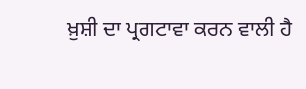ਖ਼ੁਸ਼ੀ ਦਾ ਪ੍ਰਗਟਾਵਾ ਕਰਨ ਵਾਲੀ ਹੈ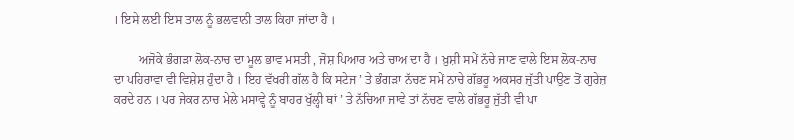। ਇਸੇ ਲਈ ਇਸ ਤਾਲ ਨੂੰ ਭਲਵਾਨੀ ਤਾਲ ਕਿਹਾ ਜਾਂਦਾ ਹੈ ।

        ਅਜੋਕੇ ਭੰਗੜਾ ਲੋਕ-ਨਾਚ ਦਾ ਮੂਲ ਭਾਵ ਮਸਤੀ , ਜੋਸ਼ ਪਿਆਰ ਅਤੇ ਚਾਅ ਦਾ ਹੈ । ਖ਼ੁਸ਼ੀ ਸਮੇਂ ਨੱਚੇ ਜਾਣ ਵਾਲੇ ਇਸ ਲੋਕ-ਨਾਚ ਦਾ ਪਹਿਰਾਵਾ ਵੀ ਵਿਸ਼ੇਸ਼ ਹੁੰਦਾ ਹੈ । ਇਹ ਵੱਖਰੀ ਗੱਲ ਹੈ ਕਿ ਸਟੇਜ ’ ਤੇ ਭੰਗੜਾ ਨੱਚਣ ਸਮੇਂ ਨਾਚੇ ਗੱਭਰੂ ਅਕਸਰ ਜੁੱਤੀ ਪਾਉਣ ਤੋਂ ਗੁਰੇਜ਼ ਕਰਦੇ ਹਨ । ਪਰ ਜੇਕਰ ਨਾਚ ਮੇਲੇ ਮਸਾਵ੍ਹੇ ਨੂੰ ਬਾਹਰ ਖੁੱਲ੍ਹੀ ਥਾਂ ’ ਤੇ ਨੱਚਿਆ ਜਾਵੇ ਤਾਂ ਨੱਚਣ ਵਾਲੇ ਗੱਭਰੂ ਜੁੱਤੀ ਵੀ ਪਾ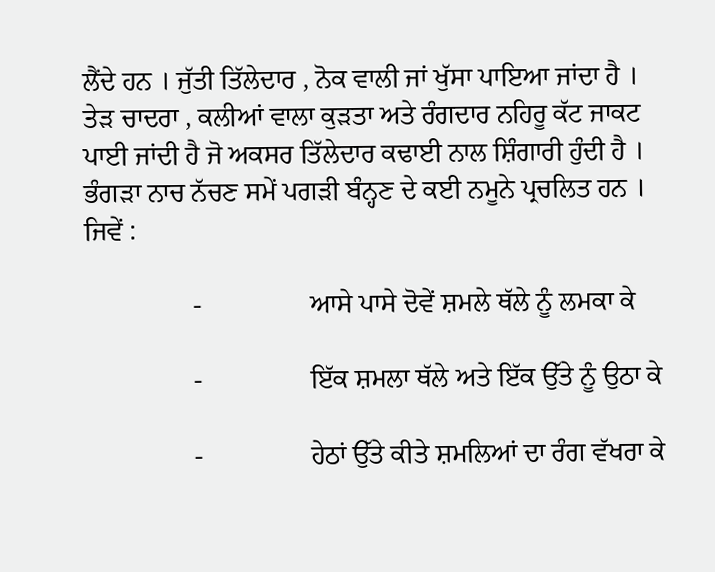ਲੈਂਦੇ ਹਨ । ਜੁੱਤੀ ਤਿੱਲੇਦਾਰ , ਨੋਕ ਵਾਲੀ ਜਾਂ ਖੁੱਸਾ ਪਾਇਆ ਜਾਂਦਾ ਹੈ । ਤੇੜ ਚਾਦਰਾ , ਕਲੀਆਂ ਵਾਲਾ ਕੁੜਤਾ ਅਤੇ ਰੰਗਦਾਰ ਨਹਿਰੂ ਕੱਟ ਜਾਕਟ ਪਾਈ ਜਾਂਦੀ ਹੈ ਜੋ ਅਕਸਰ ਤਿੱਲੇਦਾਰ ਕਢਾਈ ਨਾਲ ਸ਼ਿੰਗਾਰੀ ਹੁੰਦੀ ਹੈ । ਭੰਗੜਾ ਨਾਚ ਨੱਚਣ ਸਮੇਂ ਪਗੜੀ ਬੰਨ੍ਹਣ ਦੇ ਕਈ ਨਮੂਨੇ ਪ੍ਰਚਲਿਤ ਹਨ । ਜਿਵੇਂ :

                -                ਆਸੇ ਪਾਸੇ ਦੋਵੇਂ ਸ਼ਮਲੇ ਥੱਲੇ ਨੂੰ ਲਮਕਾ ਕੇ

                -                ਇੱਕ ਸ਼ਮਲਾ ਥੱਲੇ ਅਤੇ ਇੱਕ ਉੱਤੇ ਨੂੰ ਉਠਾ ਕੇ

                -                ਹੇਠਾਂ ਉੱਤੇ ਕੀਤੇ ਸ਼ਮਲਿਆਂ ਦਾ ਰੰਗ ਵੱਖਰਾ ਕੇ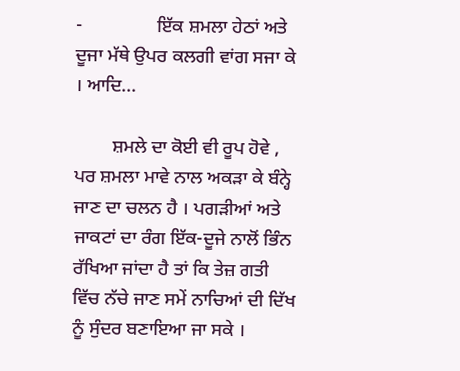-                ਇੱਕ ਸ਼ਮਲਾ ਹੇਠਾਂ ਅਤੇ ਦੂਜਾ ਮੱਥੇ ਉਪਰ ਕਲਗੀ ਵਾਂਗ ਸਜਾ ਕੇ । ਆਦਿ...

        ਸ਼ਮਲੇ ਦਾ ਕੋਈ ਵੀ ਰੂਪ ਹੋਵੇ , ਪਰ ਸ਼ਮਲਾ ਮਾਵੇ ਨਾਲ ਅਕੜਾ ਕੇ ਬੰਨ੍ਹੇ ਜਾਣ ਦਾ ਚਲਨ ਹੈ । ਪਗੜੀਆਂ ਅਤੇ ਜਾਕਟਾਂ ਦਾ ਰੰਗ ਇੱਕ-ਦੂਜੇ ਨਾਲੋਂ ਭਿੰਨ ਰੱਖਿਆ ਜਾਂਦਾ ਹੈ ਤਾਂ ਕਿ ਤੇਜ਼ ਗਤੀ ਵਿੱਚ ਨੱਚੇ ਜਾਣ ਸਮੇਂ ਨਾਚਿਆਂ ਦੀ ਦਿੱਖ ਨੂੰ ਸੁੰਦਰ ਬਣਾਇਆ ਜਾ ਸਕੇ ।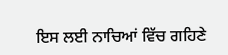ਇਸ ਲਈ ਨਾਚਿਆਂ ਵਿੱਚ ਗਹਿਣੇ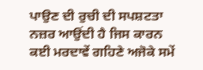ਪਾਉਣ ਦੀ ਰੁਚੀ ਦੀ ਸਪਸ਼ਟਤਾ ਨਜ਼ਰ ਆਉਂਦੀ ਹੈ ਜਿਸ ਕਾਰਨ ਕਈ ਮਰਦਾਵੇਂ ਗਹਿਣੇ ਅਜੋਕੇ ਸਮੇਂ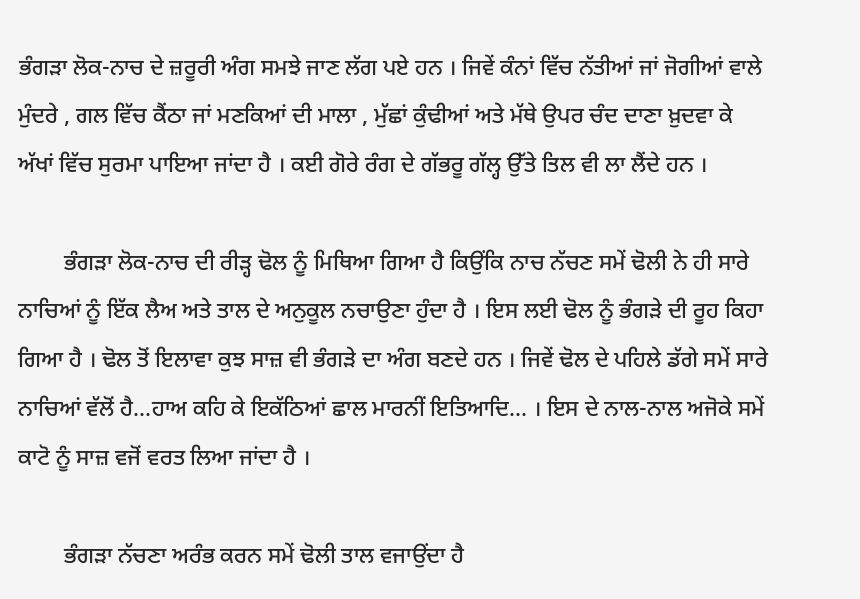ਭੰਗੜਾ ਲੋਕ-ਨਾਚ ਦੇ ਜ਼ਰੂਰੀ ਅੰਗ ਸਮਝੇ ਜਾਣ ਲੱਗ ਪਏ ਹਨ । ਜਿਵੇਂ ਕੰਨਾਂ ਵਿੱਚ ਨੱਤੀਆਂ ਜਾਂ ਜੋਗੀਆਂ ਵਾਲੇ ਮੁੰਦਰੇ , ਗਲ ਵਿੱਚ ਕੈਂਠਾ ਜਾਂ ਮਣਕਿਆਂ ਦੀ ਮਾਲਾ , ਮੁੱਛਾਂ ਕੁੰਢੀਆਂ ਅਤੇ ਮੱਥੇ ਉਪਰ ਚੰਦ ਦਾਣਾ ਖ਼ੁਦਵਾ ਕੇ ਅੱਖਾਂ ਵਿੱਚ ਸੁਰਮਾ ਪਾਇਆ ਜਾਂਦਾ ਹੈ । ਕਈ ਗੋਰੇ ਰੰਗ ਦੇ ਗੱਭਰੂ ਗੱਲ੍ਹ ਉੱਤੇ ਤਿਲ ਵੀ ਲਾ ਲੈਂਦੇ ਹਨ ।

        ਭੰਗੜਾ ਲੋਕ-ਨਾਚ ਦੀ ਰੀੜ੍ਹ ਢੋਲ ਨੂੰ ਮਿਥਿਆ ਗਿਆ ਹੈ ਕਿਉਂਕਿ ਨਾਚ ਨੱਚਣ ਸਮੇਂ ਢੋਲੀ ਨੇ ਹੀ ਸਾਰੇ ਨਾਚਿਆਂ ਨੂੰ ਇੱਕ ਲੈਅ ਅਤੇ ਤਾਲ ਦੇ ਅਨੁਕੂਲ ਨਚਾਉਣਾ ਹੁੰਦਾ ਹੈ । ਇਸ ਲਈ ਢੋਲ ਨੂੰ ਭੰਗੜੇ ਦੀ ਰੂਹ ਕਿਹਾ ਗਿਆ ਹੈ । ਢੋਲ ਤੋਂ ਇਲਾਵਾ ਕੁਝ ਸਾਜ਼ ਵੀ ਭੰਗੜੇ ਦਾ ਅੰਗ ਬਣਦੇ ਹਨ । ਜਿਵੇਂ ਢੋਲ ਦੇ ਪਹਿਲੇ ਡੱਗੇ ਸਮੇਂ ਸਾਰੇ ਨਾਚਿਆਂ ਵੱਲੋਂ ਹੈ...ਹਾਅ ਕਹਿ ਕੇ ਇਕੱਠਿਆਂ ਛਾਲ ਮਾਰਨੀਂ ਇਤਿਆਦਿ... । ਇਸ ਦੇ ਨਾਲ-ਨਾਲ ਅਜੋਕੇ ਸਮੇਂ ਕਾਟੋ ਨੂੰ ਸਾਜ਼ ਵਜੋਂ ਵਰਤ ਲਿਆ ਜਾਂਦਾ ਹੈ ।

        ਭੰਗੜਾ ਨੱਚਣਾ ਅਰੰਭ ਕਰਨ ਸਮੇਂ ਢੋਲੀ ਤਾਲ ਵਜਾਉਂਦਾ ਹੈ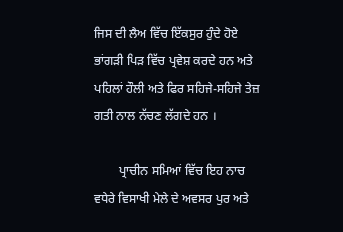ਜਿਸ ਦੀ ਲੈਅ ਵਿੱਚ ਇੱਕਸੁਰ ਹੁੰਦੇ ਹੋਏ ਭਾਂਗੜੀ ਪਿੜ ਵਿੱਚ ਪ੍ਰਵੇਸ਼ ਕਰਦੇ ਹਨ ਅਤੇ ਪਹਿਲਾਂ ਹੌਲੀ ਅਤੇ ਫਿਰ ਸਹਿਜੇ-ਸਹਿਜੇ ਤੇਜ਼ ਗਤੀ ਨਾਲ ਨੱਚਣ ਲੱਗਦੇ ਹਨ ।

        ਪ੍ਰਾਚੀਨ ਸਮਿਆਂ ਵਿੱਚ ਇਹ ਨਾਚ ਵਧੇਰੇ ਵਿਸਾਖੀ ਮੇਲੇ ਦੇ ਅਵਸਰ ਪੁਰ ਅਤੇ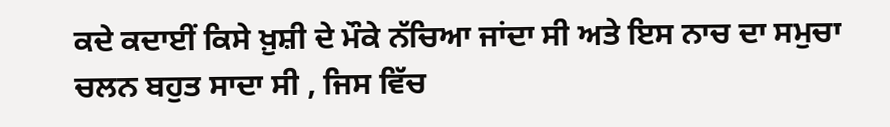ਕਦੇ ਕਦਾਈਂ ਕਿਸੇ ਖ਼ੁਸ਼ੀ ਦੇ ਮੌਕੇ ਨੱਚਿਆ ਜਾਂਦਾ ਸੀ ਅਤੇ ਇਸ ਨਾਚ ਦਾ ਸਮੁਚਾ ਚਲਨ ਬਹੁਤ ਸਾਦਾ ਸੀ , ਜਿਸ ਵਿੱਚ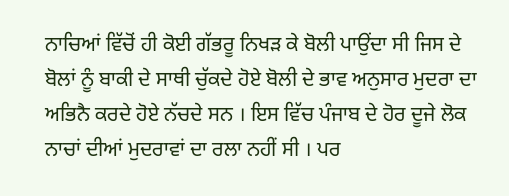ਨਾਚਿਆਂ ਵਿੱਚੋਂ ਹੀ ਕੋਈ ਗੱਭਰੂ ਨਿਖੜ ਕੇ ਬੋਲੀ ਪਾਉਂਦਾ ਸੀ ਜਿਸ ਦੇ ਬੋਲਾਂ ਨੂੰ ਬਾਕੀ ਦੇ ਸਾਥੀ ਚੁੱਕਦੇ ਹੋਏ ਬੋਲੀ ਦੇ ਭਾਵ ਅਨੁਸਾਰ ਮੁਦਰਾ ਦਾ ਅਭਿਨੈ ਕਰਦੇ ਹੋਏ ਨੱਚਦੇ ਸਨ । ਇਸ ਵਿੱਚ ਪੰਜਾਬ ਦੇ ਹੋਰ ਦੂਜੇ ਲੋਕ ਨਾਚਾਂ ਦੀਆਂ ਮੁਦਰਾਵਾਂ ਦਾ ਰਲਾ ਨਹੀਂ ਸੀ । ਪਰ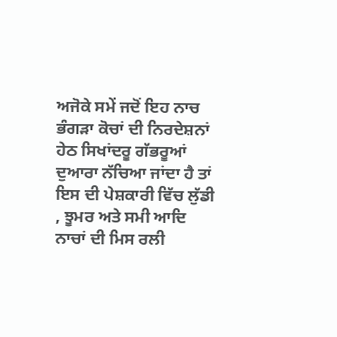ਅਜੋਕੇ ਸਮੇਂ ਜਦੋਂ ਇਹ ਨਾਚ ਭੰਗੜਾ ਕੋਚਾਂ ਦੀ ਨਿਰਦੇਸ਼ਨਾਂ ਹੇਠ ਸਿਖਾਂਦਰੂ ਗੱਭਰੂਆਂ ਦੁਆਰਾ ਨੱਚਿਆ ਜਾਂਦਾ ਹੈ ਤਾਂ ਇਸ ਦੀ ਪੇਸ਼ਕਾਰੀ ਵਿੱਚ ਲੁੱਡੀ , ਝੂਮਰ ਅਤੇ ਸਮੀ ਆਦਿ ਨਾਚਾਂ ਦੀ ਮਿਸ ਰਲੀ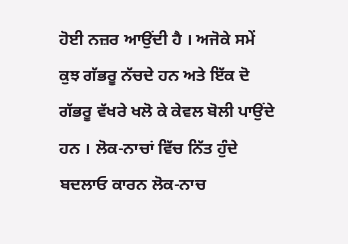ਹੋਈ ਨਜ਼ਰ ਆਉਂਦੀ ਹੈ । ਅਜੋਕੇ ਸਮੇਂ ਕੁਝ ਗੱਭਰੂ ਨੱਚਦੇ ਹਨ ਅਤੇ ਇੱਕ ਦੋ ਗੱਭਰੂ ਵੱਖਰੇ ਖਲੋ ਕੇ ਕੇਵਲ ਬੋਲੀ ਪਾਉਂਦੇ ਹਨ । ਲੋਕ-ਨਾਚਾਂ ਵਿੱਚ ਨਿੱਤ ਹੁੰਦੇ ਬਦਲਾਓ ਕਾਰਨ ਲੋਕ-ਨਾਚ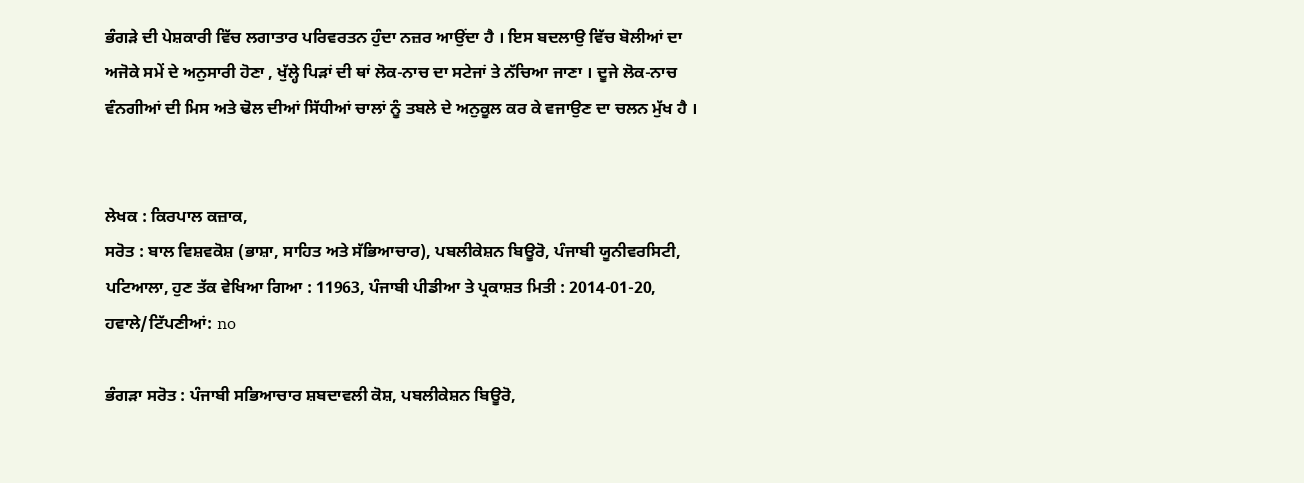ਭੰਗੜੇ ਦੀ ਪੇਸ਼ਕਾਰੀ ਵਿੱਚ ਲਗਾਤਾਰ ਪਰਿਵਰਤਨ ਹੁੰਦਾ ਨਜ਼ਰ ਆਉਂਦਾ ਹੈ । ਇਸ ਬਦਲਾਉ ਵਿੱਚ ਬੋਲੀਆਂ ਦਾ ਅਜੋਕੇ ਸਮੇਂ ਦੇ ਅਨੁਸਾਰੀ ਹੋਣਾ , ਖੁੱਲ੍ਹੇ ਪਿੜਾਂ ਦੀ ਥਾਂ ਲੋਕ-ਨਾਚ ਦਾ ਸਟੇਜਾਂ ਤੇ ਨੱਚਿਆ ਜਾਣਾ । ਦੂਜੇ ਲੋਕ-ਨਾਚ ਵੰਨਗੀਆਂ ਦੀ ਮਿਸ ਅਤੇ ਢੋਲ ਦੀਆਂ ਸਿੱਧੀਆਂ ਚਾਲਾਂ ਨੂੰ ਤਬਲੇ ਦੇ ਅਨੁਕੂਲ ਕਰ ਕੇ ਵਜਾਉਣ ਦਾ ਚਲਨ ਮੁੱਖ ਹੈ ।


ਲੇਖਕ : ਕਿਰਪਾਲ ਕਜ਼ਾਕ,
ਸਰੋਤ : ਬਾਲ ਵਿਸ਼ਵਕੋਸ਼ (ਭਾਸ਼ਾ, ਸਾਹਿਤ ਅਤੇ ਸੱਭਿਆਚਾਰ), ਪਬਲੀਕੇਸ਼ਨ ਬਿਊਰੋ, ਪੰਜਾਬੀ ਯੂਨੀਵਰਸਿਟੀ, ਪਟਿਆਲਾ, ਹੁਣ ਤੱਕ ਵੇਖਿਆ ਗਿਆ : 11963, ਪੰਜਾਬੀ ਪੀਡੀਆ ਤੇ ਪ੍ਰਕਾਸ਼ਤ ਮਿਤੀ : 2014-01-20, ਹਵਾਲੇ/ਟਿੱਪਣੀਆਂ: no

ਭੰਗੜਾ ਸਰੋਤ : ਪੰਜਾਬੀ ਸਭਿਆਚਾਰ ਸ਼ਬਦਾਵਲੀ ਕੋਸ਼, ਪਬਲੀਕੇਸ਼ਨ ਬਿਊਰੋ,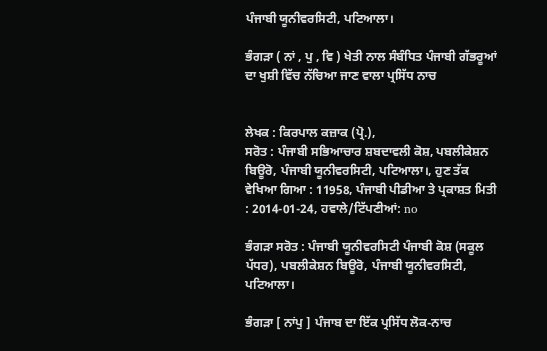ਪੰਜਾਬੀ ਯੂਨੀਵਰਸਿਟੀ, ਪਟਿਆਲਾ।

ਭੰਗੜਾ ( ਨਾਂ , ਪੁ , ਵਿ ) ਖੇਤੀ ਨਾਲ ਸੰਬੰਧਿਤ ਪੰਜਾਬੀ ਗੱਭਰੂਆਂ ਦਾ ਖੁਸ਼ੀ ਵਿੱਚ ਨੱਚਿਆ ਜਾਣ ਵਾਲਾ ਪ੍ਰਸਿੱਧ ਨਾਚ


ਲੇਖਕ : ਕਿਰਪਾਲ ਕਜ਼ਾਕ (ਪ੍ਰੋ.),
ਸਰੋਤ : ਪੰਜਾਬੀ ਸਭਿਆਚਾਰ ਸ਼ਬਦਾਵਲੀ ਕੋਸ਼, ਪਬਲੀਕੇਸ਼ਨ ਬਿਊਰੋ, ਪੰਜਾਬੀ ਯੂਨੀਵਰਸਿਟੀ, ਪਟਿਆਲਾ।, ਹੁਣ ਤੱਕ ਵੇਖਿਆ ਗਿਆ : 11958, ਪੰਜਾਬੀ ਪੀਡੀਆ ਤੇ ਪ੍ਰਕਾਸ਼ਤ ਮਿਤੀ : 2014-01-24, ਹਵਾਲੇ/ਟਿੱਪਣੀਆਂ: no

ਭੰਗੜਾ ਸਰੋਤ : ਪੰਜਾਬੀ ਯੂਨੀਵਰਸਿਟੀ ਪੰਜਾਬੀ ਕੋਸ਼ (ਸਕੂਲ ਪੱਧਰ), ਪਬਲੀਕੇਸ਼ਨ ਬਿਊਰੋ, ਪੰਜਾਬੀ ਯੂਨੀਵਰਸਿਟੀ, ਪਟਿਆਲਾ।

ਭੰਗੜਾ [ ਨਾਂਪੁ ] ਪੰਜਾਬ ਦਾ ਇੱਕ ਪ੍ਰਸਿੱਧ ਲੋਕ-ਨਾਚ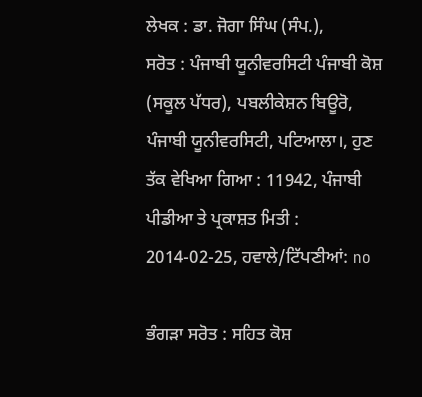ਲੇਖਕ : ਡਾ. ਜੋਗਾ ਸਿੰਘ (ਸੰਪ.),
ਸਰੋਤ : ਪੰਜਾਬੀ ਯੂਨੀਵਰਸਿਟੀ ਪੰਜਾਬੀ ਕੋਸ਼ (ਸਕੂਲ ਪੱਧਰ), ਪਬਲੀਕੇਸ਼ਨ ਬਿਊਰੋ, ਪੰਜਾਬੀ ਯੂਨੀਵਰਸਿਟੀ, ਪਟਿਆਲਾ।, ਹੁਣ ਤੱਕ ਵੇਖਿਆ ਗਿਆ : 11942, ਪੰਜਾਬੀ ਪੀਡੀਆ ਤੇ ਪ੍ਰਕਾਸ਼ਤ ਮਿਤੀ : 2014-02-25, ਹਵਾਲੇ/ਟਿੱਪਣੀਆਂ: no

ਭੰਗੜਾ ਸਰੋਤ : ਸਹਿਤ ਕੋਸ਼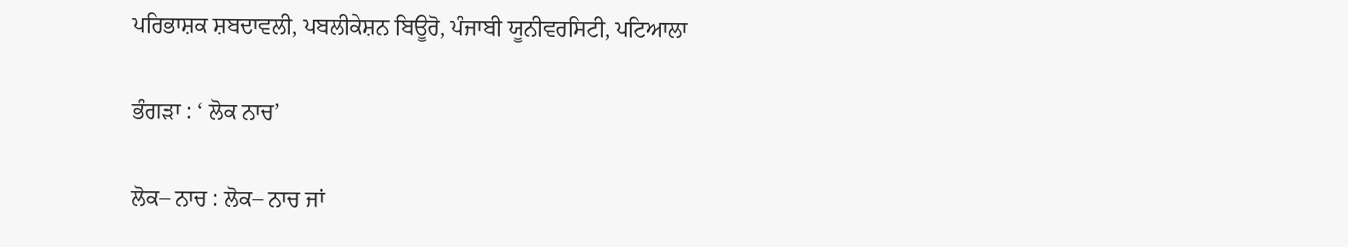ਪਰਿਭਾਸ਼ਕ ਸ਼ਬਦਾਵਲੀ, ਪਬਲੀਕੇਸ਼ਨ ਬਿਊਰੋ, ਪੰਜਾਬੀ ਯੂਨੀਵਰਸਿਟੀ, ਪਟਿਆਲਾ

ਭੰਗੜਾ : ‘ ਲੋਕ ਨਾਚ’

ਲੋਕ– ਨਾਚ : ਲੋਕ– ਨਾਚ ਜਾਂ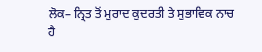ਲੋਕ– ਨ੍ਰਿਤ ਤੋਂ ਮੁਰਾਦ ਕੁਦਰਤੀ ਤੇ ਸੁਭਾਵਿਕ ਨਾਚ ਹੈ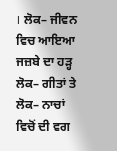। ਲੋਕ– ਜੀਵਨ ਵਿਚ ਆਇਆ ਜਜ਼ਬੇ ਦਾ ਹੜ੍ਹ ਲੋਕ– ਗੀਤਾਂ ਤੇ ਲੋਕ– ਨਾਚਾਂ ਵਿਚੋਂ ਦੀ ਵਗ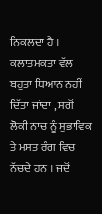ਨਿਕਲਦਾ ਹੈ । ਕਲਾਤਮਕਤਾ ਵੱਲ ਬਹੁਤਾ ਧਿਆਨ ਨਹੀਂ ਦਿੱਤਾ ਜਾਂਦਾ , ਸਗੋਂ ਲੋਕੀ ਨਾਚ ਨੂੰ ਸੁਭਾਵਿਕ ਤੇ ਮਸਤ ਰੰਗ ਵਿਚ ਨੱਚਦੇ ਹਨ । ਜਦੋਂ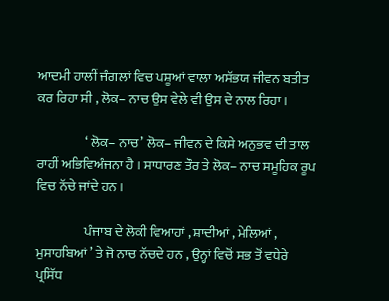ਆਦਮੀ ਹਾਲੀਂ ਜੰਗਲਾਂ ਵਿਚ ਪਸ਼ੂਆਂ ਵਾਲਾ ਅਸੱਭਯ ਜੀਵਨ ਬਤੀਤ ਕਰ ਰਿਹਾ ਸੀ , ਲੋਕ– ਨਾਚ ਉਸ ਵੇਲੇ ਵੀ ਉਸ ਦੇ ਨਾਲ ਰਿਹਾ ।

                  ‘ ਲੋਕ– ਨਾਚ’ ਲੋਕ– ਜੀਵਨ ਦੇ ਕਿਸੇ ਅਨੁਭਵ ਦੀ ਤਾਲ ਰਾਹੀਂ ਅਭਿਵਿਅੰਜਨਾ ਹੈ । ਸਾਧਾਰਣ ਤੌਰ ਤੇ ਲੋਕ– ਨਾਚ ਸਮੂਹਿਕ ਰੂਪ ਵਿਚ ਨੱਚੇ ਜਾਂਦੇ ਹਨ ।

                  ਪੰਜਾਬ ਦੇ ਲੋਕੀ ਵਿਆਹਾਂ , ਸ਼ਾਦੀਆਂ , ਮੇਲਿਆਂ , ਮੁਸਾਹਬਿਆਂ ’ ਤੇ ਜੋ ਨਾਚ ਨੱਚਦੇ ਹਨ , ਉਨ੍ਹਾਂ ਵਿਚੋਂ ਸਭ ਤੋਂ ਵਧੇਰੇ ਪ੍ਰਸਿੱਧ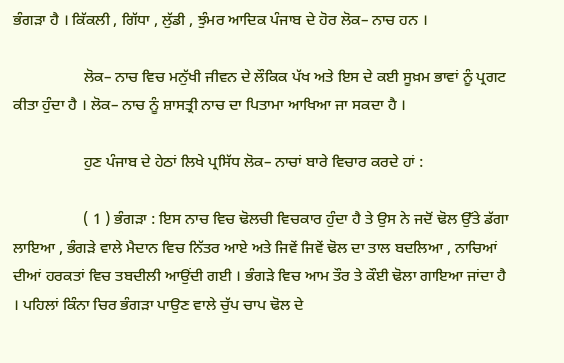ਭੰਗੜਾ ਹੈ । ਕਿੱਕਲੀ , ਗਿੱਧਾ , ਲੁੱਡੀ , ਝੁੰਮਰ ਆਦਿਕ ਪੰਜਾਬ ਦੇ ਹੋਰ ਲੋਕ– ਨਾਚ ਹਨ ।

                  ਲੋਕ– ਨਾਚ ਵਿਚ ਮਨੁੱਖੀ ਜੀਵਨ ਦੇ ਲੌਕਿਕ ਪੱਖ ਅਤੇ ਇਸ ਦੇ ਕਈ ਸੂਖ਼ਮ ਭਾਵਾਂ ਨੂੰ ਪ੍ਰਗਟ ਕੀਤਾ ਹੁੰਦਾ ਹੈ । ਲੋਕ– ਨਾਚ ਨੂੰ ਸ਼ਾਸਤ੍ਰੀ ਨਾਚ ਦਾ ਪਿਤਾਮਾ ਆਖਿਆ ਜਾ ਸਕਦਾ ਹੈ ।

                  ਹੁਣ ਪੰਜਾਬ ਦੇ ਹੇਠਾਂ ਲਿਖੇ ਪ੍ਰਸਿੱਧ ਲੋਕ– ਨਾਚਾਂ ਬਾਰੇ ਵਿਚਾਰ ਕਰਦੇ ਹਾਂ :

                  ( 1 ) ਭੰਗੜਾ : ਇਸ ਨਾਚ ਵਿਚ ਢੋਲਚੀ ਵਿਚਕਾਰ ਹੁੰਦਾ ਹੈ ਤੇ ਉਸ ਨੇ ਜਦੋਂ ਢੋਲ ਉੱਤੇ ਡੱਗਾ ਲਾਇਆ , ਭੰਗੜੇ ਵਾਲੇ ਮੈਦਾਨ ਵਿਚ ਨਿੱਤਰ ਆਏ ਅਤੇ ਜਿਵੇਂ ਜਿਵੇਂ ਢੋਲ ਦਾ ਤਾਲ ਬਦਲਿਆ , ਨਾਚਿਆਂ ਦੀਆਂ ਹਰਕਤਾਂ ਵਿਚ ਤਬਦੀਲੀ ਆਉਂਦੀ ਗਈ । ਭੰਗੜੇ ਵਿਚ ਆਮ ਤੌਰ ਤੇ ਕੌਈ ਢੋਲਾ ਗਾਇਆ ਜਾਂਦਾ ਹੈ । ਪਹਿਲਾਂ ਕਿੰਨਾ ਚਿਰ ਭੰਗੜਾ ਪਾਉਣ ਵਾਲੇ ਚੁੱਪ ਚਾਪ ਢੋਲ ਦੇ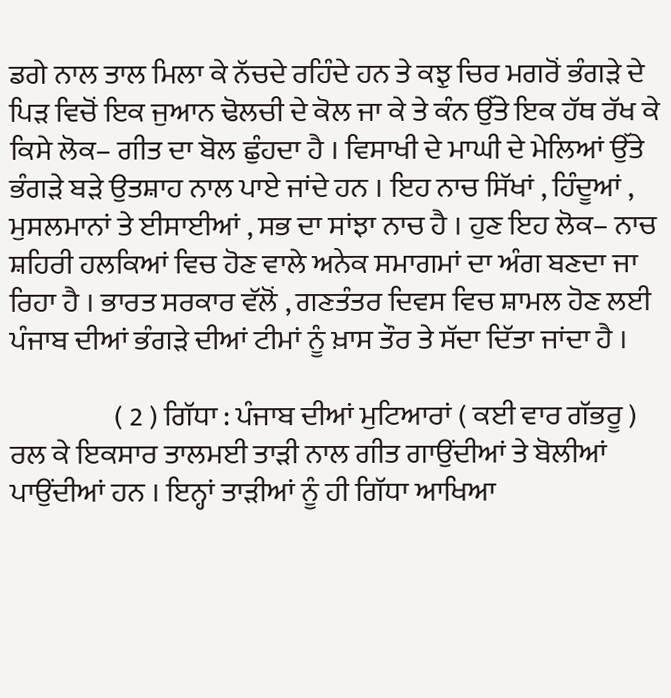ਡਗੇ ਨਾਲ ਤਾਲ ਮਿਲਾ ਕੇ ਨੱਚਦੇ ਰਹਿੰਦੇ ਹਨ ਤੇ ਕਝੁ ਚਿਰ ਮਗਰੋਂ ਭੰਗੜੇ ਦੇ ਪਿੜ ਵਿਚੋਂ ਇਕ ਜੁਆਨ ਢੋਲਚੀ ਦੇ ਕੋਲ ਜਾ ਕੇ ਤੇ ਕੰਨ ਉੱਤੇ ਇਕ ਹੱਥ ਰੱਖ ਕੇ ਕਿਸੇ ਲੋਕ– ਗੀਤ ਦਾ ਬੋਲ ਛੁੰਹਦਾ ਹੈ । ਵਿਸਾਖੀ ਦੇ ਮਾਘੀ ਦੇ ਮੇਲਿਆਂ ਉੱਤੇ ਭੰਗੜੇ ਬੜੇ ਉਤਸ਼ਾਹ ਨਾਲ ਪਾਏ ਜਾਂਦੇ ਹਨ । ਇਹ ਨਾਚ ਸਿੱਖਾਂ , ਹਿੰਦੂਆਂ , ਮੁਸਲਮਾਨਾਂ ਤੇ ਈਸਾਈਆਂ , ਸਭ ਦਾ ਸਾਂਝਾ ਨਾਚ ਹੈ । ਹੁਣ ਇਹ ਲੋਕ– ਨਾਚ ਸ਼ਹਿਰੀ ਹਲਕਿਆਂ ਵਿਚ ਹੋਣ ਵਾਲੇ ਅਨੇਕ ਸਮਾਗਮਾਂ ਦਾ ਅੰਗ ਬਣਦਾ ਜਾ ਰਿਹਾ ਹੈ । ਭਾਰਤ ਸਰਕਾਰ ਵੱਲੋਂ , ਗਣਤੰਤਰ ਦਿਵਸ ਵਿਚ ਸ਼ਾਮਲ ਹੋਣ ਲਈ ਪੰਜਾਬ ਦੀਆਂ ਭੰਗੜੇ ਦੀਆਂ ਟੀਮਾਂ ਨੂੰ ਖ਼ਾਸ ਤੌਰ ਤੇ ਸੱਦਾ ਦਿੱਤਾ ਜਾਂਦਾ ਹੈ ।

                  ( 2 ) ਗਿੱਧਾ : ਪੰਜਾਬ ਦੀਆਂ ਮੁਟਿਆਰਾਂ ( ਕਈ ਵਾਰ ਗੱਭਰੂ ) ਰਲ ਕੇ ਇਕਸਾਰ ਤਾਲਮਈ ਤਾੜੀ ਨਾਲ ਗੀਤ ਗਾਉਂਦੀਆਂ ਤੇ ਬੋਲੀਆਂ ਪਾਉਂਦੀਆਂ ਹਨ । ਇਨ੍ਹਾਂ ਤਾੜੀਆਂ ਨੂੰ ਹੀ ਗਿੱਧਾ ਆਖਿਆ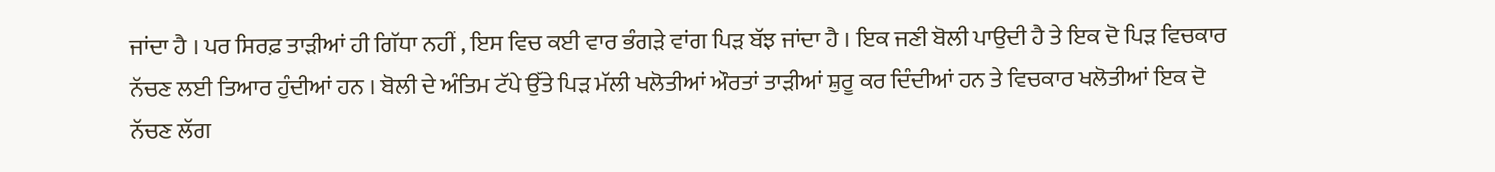ਜਾਂਦਾ ਹੈ । ਪਰ ਸਿਰਫ਼ ਤਾੜੀਆਂ ਹੀ ਗਿੱਧਾ ਨਹੀਂ , ਇਸ ਵਿਚ ਕਈ ਵਾਰ ਭੰਗੜੇ ਵਾਂਗ ਪਿੜ ਬੱਝ ਜਾਂਦਾ ਹੈ । ਇਕ ਜਣੀ ਬੋਲੀ ਪਾਉਦੀ ਹੈ ਤੇ ਇਕ ਦੋ ਪਿੜ ਵਿਚਕਾਰ ਨੱਚਣ ਲਈ ਤਿਆਰ ਹੁੰਦੀਆਂ ਹਨ । ਬੋਲੀ ਦੇ ਅੰਤਿਮ ਟੱਪੇ ਉੱਤੇ ਪਿੜ ਮੱਲੀ ਖਲੋਤੀਆਂ ਔਰਤਾਂ ਤਾੜੀਆਂ ਸ਼ੁਰੂ ਕਰ ਦਿੰਦੀਆਂ ਹਨ ਤੇ ਵਿਚਕਾਰ ਖਲੋਤੀਆਂ ਇਕ ਦੋ ਨੱਚਣ ਲੱਗ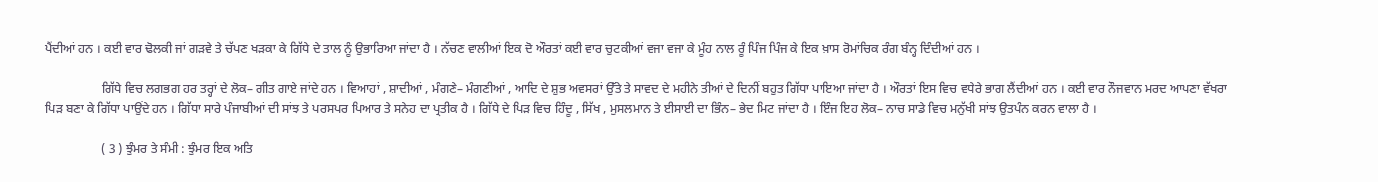ਪੈਂਦੀਆਂ ਹਨ । ਕਈ ਵਾਰ ਢੋਲਕੀ ਜਾਂ ਗੜਵੇ ਤੇ ਚੱਪਣ ਖੜਕਾ ਕੇ ਗਿੱਧੇ ਦੇ ਤਾਲ ਨੂੰ ਉਭਾਰਿਆ ਜਾਂਦਾ ਹੈ । ਨੱਚਣ ਵਾਲੀਆਂ ਇਕ ਦੋ ਔਰਤਾਂ ਕਈ ਵਾਰ ਚੁਟਕੀਆਂ ਵਜਾ ਵਜਾ ਕੇ ਮੂੰਹ ਨਾਲ ਰੂੰ ਪਿੰਜ ਪਿੰਜ ਕੇ ਇਕ ਖ਼ਾਸ ਰੋਮਾਂਚਿਕ ਰੰਗ ਬੰਨ੍ਹ ਦਿੰਦੀਆਂ ਹਨ ।

                  ਗਿੱਧੇ ਵਿਚ ਲਗਭਗ ਹਰ ਤਰ੍ਹਾਂ ਦੇ ਲੋਕ– ਗੀਤ ਗਾਏ ਜਾਂਦੇ ਹਨ । ਵਿਆਹਾਂ , ਸ਼ਾਦੀਆਂ , ਮੰਗਣੇ– ਮੰਗਣੀਆਂ , ਆਦਿ ਦੇ ਸ਼ੁਭ ਅਵਸਰਾਂ ਉੱਤੇ ਤੇ ਸਾਵਦ ਦੇ ਮਹੀਨੇ ਤੀਆਂ ਦੇ ਦਿਨੀਂ ਬਹੁਤ ਗਿੱਧਾ ਪਾਇਆ ਜਾਂਦਾ ਹੈ । ਔਰਤਾਂ ਇਸ ਵਿਚ ਵਧੇਰੇ ਭਾਗ ਲੈਂਦੀਆਂ ਹਨ । ਕਈ ਵਾਰ ਨੌਜਵਾਨ ਮਰਦ ਆਪਣਾ ਵੱਖਰਾ ਪਿੜ ਬਣਾ ਕੇ ਗਿੱਧਾ ਪਾਉਂਦੇ ਹਨ । ਗਿੱਧਾ ਸਾਰੇ ਪੰਜਾਬੀਆਂ ਦੀ ਸਾਂਝ ਤੇ ਪਰਸਪਰ ਪਿਆਰ ਤੇ ਸਨੇਹ ਦਾ ਪ੍ਰਤੀਕ ਹੈ । ਗਿੱਧੇ ਦੇ ਪਿੜ ਵਿਚ ਹਿੰਦੂ , ਸਿੱਖ , ਮੁਸਲਮਾਨ ਤੇ ਈਸਾਈ ਦਾ ਭਿੰਨ– ਭੇਦ ਮਿਟ ਜਾਂਦਾ ਹੈ । ਇੰਜ ਇਹ ਲੋਕ– ਨਾਚ ਸਾਡੇ ਵਿਚ ਮਨੁੱਖੀ ਸਾਂਝ ਉਤਪੰਨ ਕਰਨ ਵਾਲਾ ਹੈ ।

                  ( 3 ) ਝੁੰਮਰ ਤੇ ਸੰਮੀ : ਝੁੰਮਰ ਇਕ ਅਤਿ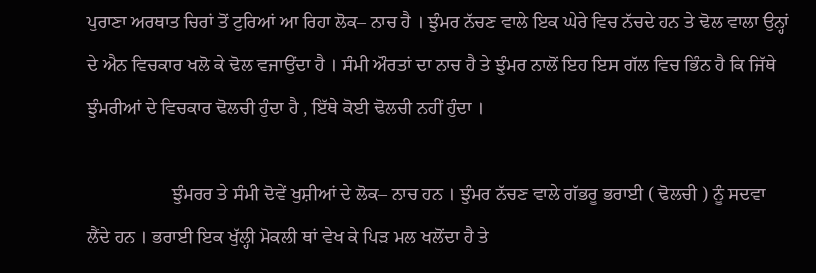ਪੁਰਾਣਾ ਅਰਥਾਤ ਚਿਰਾਂ ਤੋਂ ਟੁਰਿਆਂ ਆ ਰਿਹਾ ਲੋਕ– ਨਾਚ ਹੈ । ਝੁੰਮਰ ਨੱਚਣ ਵਾਲੇ ਇਕ ਘੇਰੇ ਵਿਚ ਨੱਚਦੇ ਹਨ ਤੇ ਢੋਲ ਵਾਲਾ ਉਨ੍ਹਾਂ ਦੇ ਐਨ ਵਿਚਕਾਰ ਖਲੋ ਕੇ ਢੋਲ ਵਜਾਉਂਦਾ ਹੈ । ਸੰਮੀ ਔਰਤਾਂ ਦਾ ਨਾਚ ਹੈ ਤੇ ਝੁੰਮਰ ਨਾਲੋਂ ਇਹ ਇਸ ਗੱਲ ਵਿਚ ਭਿੰਨ ਹੈ ਕਿ ਜਿੱਥੇ ਝੁੰਮਰੀਆਂ ਦੇ ਵਿਚਕਾਰ ਢੋਲਚੀ ਹੁੰਦਾ ਹੈ , ਇੱਥੇ ਕੋਈ ਢੋਲਚੀ ਨਹੀਂ ਹੁੰਦਾ ।

                  ਝੁੰਮਰਰ ਤੇ ਸੰਮੀ ਦੋਵੇਂ ਖੁਸ਼ੀਆਂ ਦੇ ਲੋਕ– ਨਾਚ ਹਨ । ਝੁੰਮਰ ਨੱਚਣ ਵਾਲੇ ਗੱਭਰੂ ਭਰਾਈ ( ਢੋਲਚੀ ) ਨੂੰ ਸਦਵਾ ਲੈਂਦੇ ਹਨ । ਭਰਾਈ ਇਕ ਖੁੱਲ੍ਹੀ ਮੋਕਲੀ ਥਾਂ ਵੇਖ ਕੇ ਪਿੜ ਮਲ ਖਲੋਂਦਾ ਹੈ ਤੇ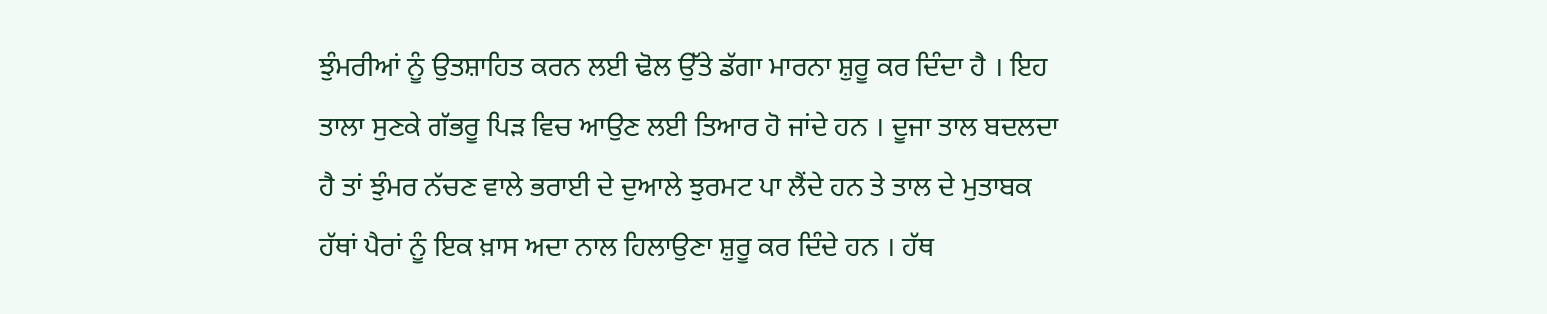ਝੁੰਮਰੀਆਂ ਨੂੰ ਉਤਸ਼ਾਹਿਤ ਕਰਨ ਲਈ ਢੋਲ ਉੱਤੇ ਡੱਗਾ ਮਾਰਨਾ ਸ਼ੁਰੂ ਕਰ ਦਿੰਦਾ ਹੈ । ਇਹ ਤਾਲਾ ਸੁਣਕੇ ਗੱਭਰੂ ਪਿੜ ਵਿਚ ਆਉਣ ਲਈ ਤਿਆਰ ਹੋ ਜਾਂਦੇ ਹਨ । ਦੂਜਾ ਤਾਲ ਬਦਲਦਾ ਹੈ ਤਾਂ ਝੁੰਮਰ ਨੱਚਣ ਵਾਲੇ ਭਰਾਈ ਦੇ ਦੁਆਲੇ ਝੁਰਮਟ ਪਾ ਲੈਂਦੇ ਹਨ ਤੇ ਤਾਲ ਦੇ ਮੁਤਾਬਕ ਹੱਥਾਂ ਪੈਰਾਂ ਨੂੰ ਇਕ ਖ਼ਾਸ ਅਦਾ ਨਾਲ ਹਿਲਾਉਣਾ ਸ਼ੁਰੂ ਕਰ ਦਿੰਦੇ ਹਨ । ਹੱਥ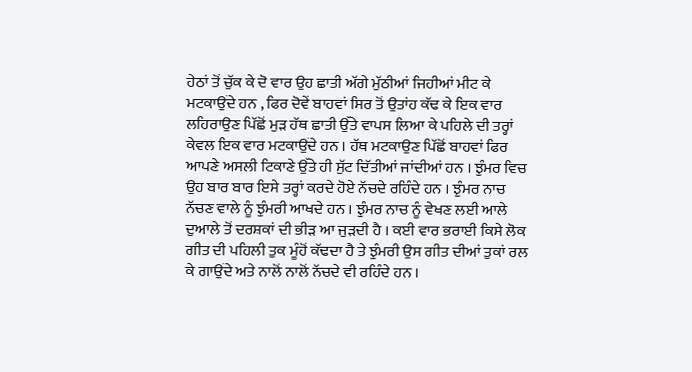ਹੇਠਾਂ ਤੋਂ ਚੁੱਕ ਕੇ ਦੋ ਵਾਰ ਉਹ ਛਾਤੀ ਅੱਗੇ ਮੁੱਠੀਆਂ ਜਿਹੀਆਂ ਮੀਟ ਕੇ ਮਟਕਾਉਂਦੇ ਹਨ , ਫਿਰ ਦੋਵੇਂ ਬਾਹਵਾਂ ਸਿਰ ਤੋਂ ਉਤਾਂਹ ਕੱਢ ਕੇ ਇਕ ਵਾਰ ਲਹਿਰਾਉਣ ਪਿੱਛੋਂ ਮੁੜ ਹੱਥ ਛਾਤੀ ਉੱਤੇ ਵਾਪਸ ਲਿਆ ਕੇ ਪਹਿਲੇ ਦੀ ਤਰ੍ਹਾਂ ਕੇਵਲ ਇਕ ਵਾਰ ਮਟਕਾਉਂਦੇ ਹਨ । ਹੱਥ ਮਟਕਾਉਣ ਪਿੱਛੋਂ ਬਾਹਵਾਂ ਫਿਰ ਆਪਣੇ ਅਸਲੀ ਟਿਕਾਣੇ ਉੱਤੇ ਹੀ ਸੁੱਟ ਦਿੱਤੀਆਂ ਜਾਂਦੀਆਂ ਹਨ । ਝੁੰਮਰ ਵਿਚ ਉਹ ਬਾਰ ਬਾਰ ਇਸੇ ਤਰ੍ਹਾਂ ਕਰਦੇ ਹੋਏ ਨੱਚਦੇ ਰਹਿੰਦੇ ਹਨ । ਝੁੰਮਰ ਨਾਚ ਨੱਚਣ ਵਾਲੇ ਨੂੰ ਝੁੰਮਰੀ ਆਖਦੇ ਹਨ । ਝੁੰਮਰ ਨਾਚ ਨੂੰ ਵੇਖਣ ਲਈ ਆਲੇ ਦੁਆਲੇ ਤੋਂ ਦਰਸ਼ਕਾਂ ਦੀ ਭੀੜ ਆ ਜੁੜਦੀ ਹੈ । ਕਈ ਵਾਰ ਭਰਾਈ ਕਿਸੇ ਲੋਕ ਗੀਤ ਦੀ ਪਹਿਲੀ ਤੁਕ ਮੂੰਹੋਂ ਕੱਢਦਾ ਹੈ ਤੇ ਝੁੰਮਰੀ ਉਸ ਗੀਤ ਦੀਆਂ ਤੁਕਾਂ ਰਲ ਕੇ ਗਾਉਂਦੇ ਅਤੇ ਨਾਲੋਂ ਨਾਲੋਂ ਨੱਚਦੇ ਵੀ ਰਹਿੰਦੇ ਹਨ ।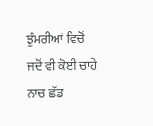ਝੁੰਮਰੀਆਂ ਵਿਚੋਂ ਜਦੋਂ ਵੀ ਕੋਈ ਚਾਹੇ ਨਾਚ ਛੱਡ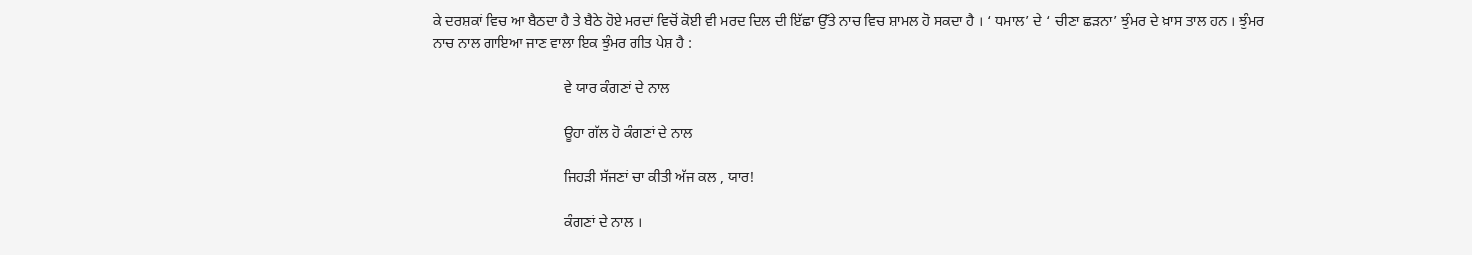ਕੇ ਦਰਸ਼ਕਾਂ ਵਿਚ ਆ ਬੈਠਦਾ ਹੈ ਤੇ ਬੈਠੇ ਹੋਏ ਮਰਦਾਂ ਵਿਚੋਂ ਕੋਈ ਵੀ ਮਰਦ ਦਿਲ ਦੀ ਇੱਛਾ ਉੱਤੇ ਨਾਚ ਵਿਚ ਸ਼ਾਮਲ ਹੋ ਸਕਦਾ ਹੈ । ‘ ਧਮਾਲ’ ਦੇ ‘ ਚੀਣਾ ਛੜਨਾ’ ਝੁੰਮਰ ਦੇ ਖ਼ਾਸ ਤਾਲ ਹਨ । ਝੁੰਮਰ ਨਾਚ ਨਾਲ ਗਾਇਆ ਜਾਣ ਵਾਲਾ ਇਕ ਝੁੰਮਰ ਗੀਤ ਪੇਸ਼ ਹੈ :

                                    ਵੇ ਯਾਰ ਕੰਗਣਾਂ ਦੇ ਨਾਲ

                                    ਊਹਾ ਗੱਲ ਹੋ ਕੰਗਣਾਂ ਦੇ ਨਾਲ

                                    ਜਿਹੜੀ ਸੱਜਣਾਂ ਚਾ ਕੀਤੀ ਅੱਜ ਕਲ , ਯਾਰ!

                                    ਕੰਗਣਾਂ ਦੇ ਨਾਲ ।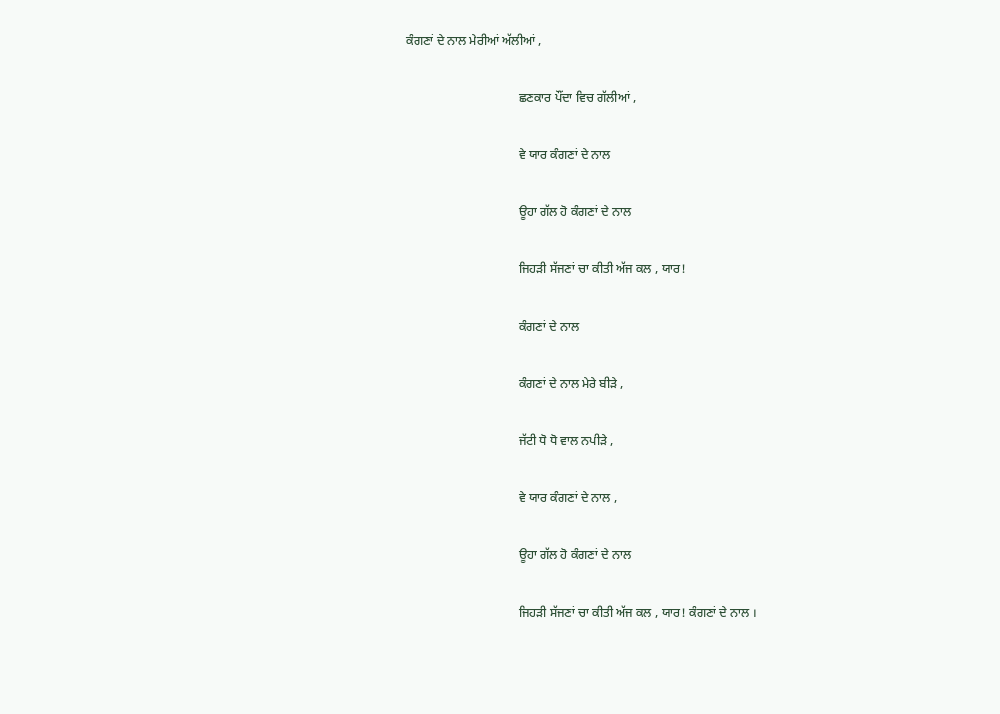ਕੰਗਣਾਂ ਦੇ ਨਾਲ ਮੇਰੀਆਂ ਅੱਲੀਆਂ ,

                                    ਛਣਕਾਰ ਪੌਂਦਾ ਵਿਚ ਗੱਲੀਆਂ ,

                                    ਵੇ ਯਾਰ ਕੰਗਣਾਂ ਦੇ ਨਾਲ

                                    ਊਹਾ ਗੱਲ ਹੋ ਕੰਗਣਾਂ ਦੇ ਨਾਲ

                                    ਜਿਹੜੀ ਸੱਜਣਾਂ ਚਾ ਕੀਤੀ ਅੱਜ ਕਲ , ਯਾਰ!

                                    ਕੰਗਣਾਂ ਦੇ ਨਾਲ

                                    ਕੰਗਣਾਂ ਦੇ ਨਾਲ ਮੇਰੇ ਬੀੜੇ ,

                                    ਜੱਟੀ ਧੋ ਧੋ ਵਾਲ ਨਪੀੜੇ ,

                                    ਵੇ ਯਾਰ ਕੰਗਣਾਂ ਦੇ ਨਾਲ ,

                                    ਊਹਾ ਗੱਲ ਹੋ ਕੰਗਣਾਂ ਦੇ ਨਾਲ

                                    ਜਿਹੜੀ ਸੱਜਣਾਂ ਚਾ ਕੀਤੀ ਅੱਜ ਕਲ , ਯਾਰ! ਕੰਗਣਾਂ ਦੇ ਨਾਲ ।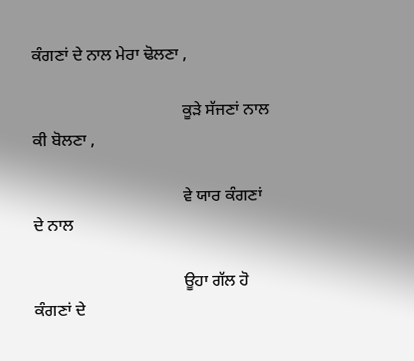ਕੰਗਣਾਂ ਦੇ ਨਾਲ ਮੇਰਾ ਢੋਲਣਾ ,

                                    ਕੂੜੇ ਸੱਜਣਾਂ ਨਾਲ ਕੀ ਬੋਲਣਾ ,

                                    ਵੇ ਯਾਰ ਕੰਗਣਾਂ ਦੇ ਨਾਲ

                                    ਊਹਾ ਗੱਲ ਹੋ ਕੰਗਣਾਂ ਦੇ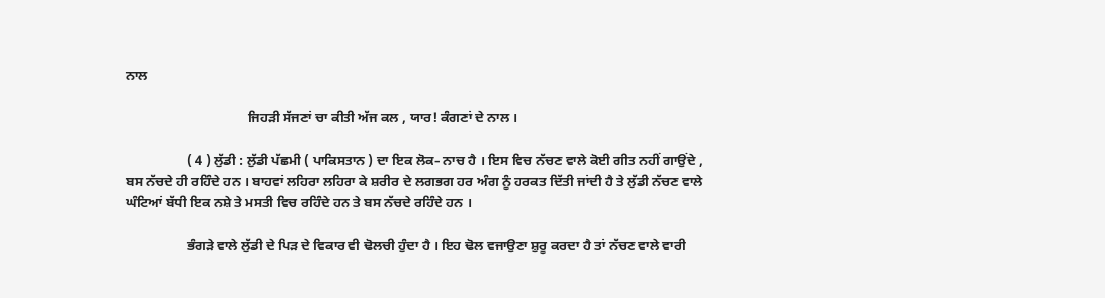ਨਾਲ

                                    ਜਿਹੜੀ ਸੱਜਣਾਂ ਚਾ ਕੀਤੀ ਅੱਜ ਕਲ , ਯਾਰ! ਕੰਗਣਾਂ ਦੇ ਨਾਲ ।

                  ( 4 ) ਲੁੱਡੀ : ਲੁੱਡੀ ਪੱਛਮੀ ( ਪਾਕਿਸਤਾਨ ) ਦਾ ਇਕ ਲੋਕ– ਨਾਚ ਹੈ । ਇਸ ਵਿਚ ਨੱਚਣ ਵਾਲੇ ਕੋਈ ਗੀਤ ਨਹੀਂ ਗਾਉਂਦੇ , ਬਸ ਨੱਚਦੇ ਹੀ ਰਹਿੰਦੇ ਹਨ । ਬਾਹਵਾਂ ਲਹਿਰਾ ਲਹਿਰਾ ਕੇ ਸ਼ਰੀਰ ਦੇ ਲਗਭਗ ਹਰ ਅੰਗ ਨੂੰ ਹਰਕਤ ਦਿੱਤੀ ਜਾਂਦੀ ਹੈ ਤੇ ਲੁੱਡੀ ਨੱਚਣ ਵਾਲੇ ਘੰਟਿਆਂ ਬੱਧੀ ਇਕ ਨਸ਼ੇ ਤੇ ਮਸਤੀ ਵਿਚ ਰਹਿੰਦੇ ਹਨ ਤੇ ਬਸ ਨੱਚਦੇ ਰਹਿੰਦੇ ਹਨ ।

                  ਭੰਗੜੇ ਵਾਲੇ ਲੁੱਡੀ ਦੇ ਪਿੜ ਦੇ ਵਿਕਾਰ ਵੀ ਢੋਲਚੀ ਹੁੰਦਾ ਹੈ । ਇਹ ਢੋਲ ਵਜਾਉਣਾ ਸ਼ੁਰੂ ਕਰਦਾ ਹੈ ਤਾਂ ਨੱਚਣ ਵਾਲੇ ਵਾਰੀ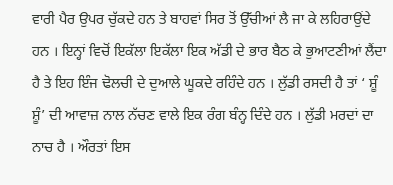ਵਾਰੀ ਪੈਰ ਉਪਰ ਚੁੱਕਦੇ ਹਨ ਤੇ ਬਾਹਵਾਂ ਸਿਰ ਤੋਂ ਉੱਚੀਆਂ ਲੈ ਜਾ ਕੇ ਲਹਿਰਾਉਂਦੇ ਹਨ । ਇਨ੍ਹਾਂ ਵਿਚੋਂ ਇਕੱਲਾ ਇਕੱਲਾ ਇਕ ਅੱਡੀ ਦੇ ਭਾਰ ਬੈਠ ਕੇ ਭੁਆਟਣੀਆਂ ਲੈਂਦਾ ਹੈ ਤੇ ਇਹ ਇੰਜ ਢੋਲਚੀ ਦੇ ਦੁਆਲੇ ਘੂਕਦੇ ਰਹਿੰਦੇ ਹਨ । ਲੁੱਡੀ ਰਸਦੀ ਹੈ ਤਾਂ ‘ ਸ਼ੂੰ ਸ਼ੂੰ’ ਦੀ ਆਵਾਜ਼ ਨਾਲ ਨੱਚਣ ਵਾਲੇ ਇਕ ਰੰਗ ਬੰਨ੍ਹ ਦਿੰਦੇ ਹਨ । ਲੁੱਡੀ ਮਰਦਾਂ ਦਾ ਨਾਚ ਹੈ । ਔਰਤਾਂ ਇਸ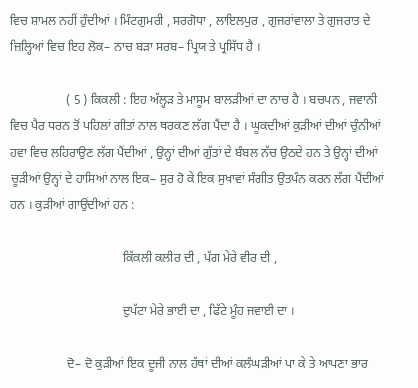ਵਿਚ ਸ਼ਾਮਲ ਨਹੀਂ ਹੁੰਦੀਆਂ । ਮਿੰਟਗੁਮਰੀ , ਸਰਗੋਧਾ , ਲਾਇਲਪੁਰ , ਗੁਜਰਾਂਵਾਲਾ ਤੇ ਗੁਜਰਾਤ ਦੇ ਜ਼ਿਲ੍ਹਿਆਂ ਵਿਚ ਇਹ ਲੋਕ– ਨਾਚ ਬੜਾ ਸਰਬ– ਪ੍ਰਿਯ ਤੇ ਪ੍ਰਸਿੱਧ ਹੈ ।

                  ( 5 ) ਕਿਕਲੀ : ਇਹ ਅੱਲ੍ਹੜ ਤੇ ਮਾਸੂਮ ਬਾਲੜੀਆਂ ਦਾ ਨਾਚ ਹੈ । ਬਚਪਨ , ਜਵਾਨੀ ਵਿਚ ਪੈਰ ਧਰਨ ਤੋਂ ਪਹਿਲਾਂ ਗੀਤਾਂ ਨਾਲ ਥਰਕਣ ਲੱਗ ਪੈਂਦਾ ਹੈ । ਘੂਕਦੀਆਂ ਕੁੜੀਆਂ ਦੀਆਂ ਚੁੰਨੀਆਂ ਹਵਾ ਵਿਚ ਲਹਿਰਾਉਣ ਲੱਗ ਪੈਂਦੀਆਂ , ਉਨ੍ਹਾਂ ਦੀਆਂ ਗੁੱਤਾਂ ਦੇ ਬੰਬਲ ਨੱਚ ਉਠਦੇ ਹਨ ਤੇ ਉਨ੍ਹਾਂ ਦੀਆਂ ਚੂੜੀਆਂ ਉਨ੍ਹਾਂ ਦੇ ਹਾਸਿਆਂ ਨਾਲ ਇਕ– ਸੁਰ ਹੋ ਕੇ ਇਕ ਸੁਖਾਵਾਂ ਸੰਗੀਤ ਉਤਪੰਨ ਕਰਨ ਲੱਗ ਪੈਂਦੀਆਂ ਹਨ । ਕੁੜੀਆਂ ਗਾਉਂਦੀਆਂ ਹਨ :

                                    ਕਿੱਕਲੀ ਕਲੀਰ ਦੀ , ਪੱਗ ਮੇਰੇ ਵੀਰ ਦੀ ,

                                    ਦੁਪੱਟਾ ਮੇਰੇ ਭਾਈ ਦਾ , ਫਿੱਟੇ ਮੂੰਹ ਜਵਾਈ ਦਾ ।

                  ਦੋ– ਦੋ ਕੁੜੀਆਂ ਇਕ ਦੂਜੀ ਨਾਲ ਹੱਥਾਂ ਦੀਆਂ ਕਲੰਘੜੀਆਂ ਪਾ ਕੇ ਤੇ ਆਪਣਾ ਭਾਰ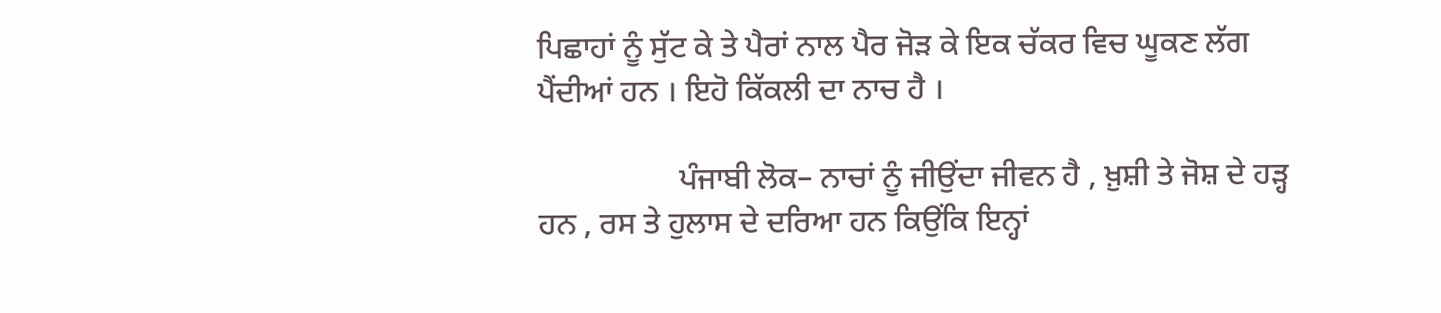ਪਿਛਾਹਾਂ ਨੂੰ ਸੁੱਟ ਕੇ ਤੇ ਪੈਰਾਂ ਨਾਲ ਪੈਰ ਜੋੜ ਕੇ ਇਕ ਚੱਕਰ ਵਿਚ ਘੂਕਣ ਲੱਗ ਪੈਂਦੀਆਂ ਹਨ । ਇਹੋ ਕਿੱਕਲੀ ਦਾ ਨਾਚ ਹੈ ।

                  ਪੰਜਾਬੀ ਲੋਕ– ਨਾਚਾਂ ਨੂੰ ਜੀਉਂਦਾ ਜੀਵਨ ਹੈ , ਖ਼ੁਸ਼ੀ ਤੇ ਜੋਸ਼ ਦੇ ਹੜ੍ਹ ਹਨ , ਰਸ ਤੇ ਹੁਲਾਸ ਦੇ ਦਰਿਆ ਹਨ ਕਿਉਂਕਿ ਇਨ੍ਹਾਂ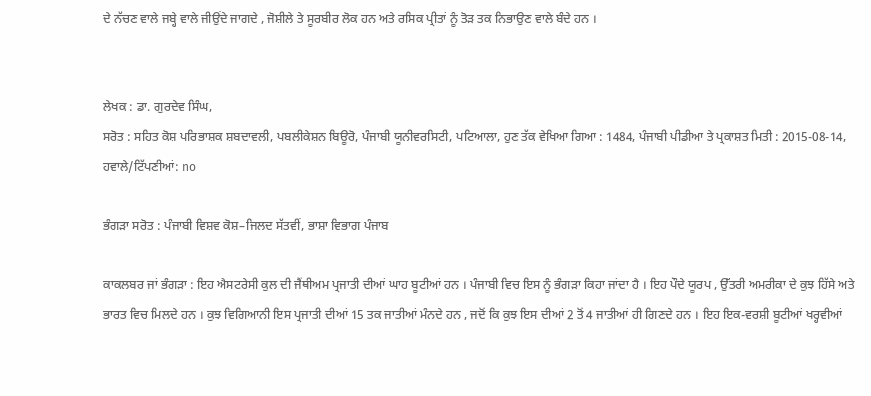ਦੇ ਨੱਚਣ ਵਾਲੇ ਜਬ੍ਹੇ ਵਾਲੇ ਜੀਉਂਦੇ ਜਾਗਦੇ , ਜੋਸ਼ੀਲੇ ਤੇ ਸੂਰਬੀਰ ਲੋਕ ਹਨ ਅਤੇ ਰਸਿਕ ਪ੍ਰੀਤਾਂ ਨੂੰ ਤੋੜ ਤਕ ਨਿਭਾਉਣ ਵਾਲੇ ਬੰਦੇ ਹਨ ।


ਲੇਖਕ : ਡਾ. ਗੁਰਦੇਵ ਸਿੰਘ,
ਸਰੋਤ : ਸਹਿਤ ਕੋਸ਼ ਪਰਿਭਾਸ਼ਕ ਸ਼ਬਦਾਵਲੀ, ਪਬਲੀਕੇਸ਼ਨ ਬਿਊਰੋ, ਪੰਜਾਬੀ ਯੂਨੀਵਰਸਿਟੀ, ਪਟਿਆਲਾ, ਹੁਣ ਤੱਕ ਵੇਖਿਆ ਗਿਆ : 1484, ਪੰਜਾਬੀ ਪੀਡੀਆ ਤੇ ਪ੍ਰਕਾਸ਼ਤ ਮਿਤੀ : 2015-08-14, ਹਵਾਲੇ/ਟਿੱਪਣੀਆਂ: no

ਭੰਗੜਾ ਸਰੋਤ : ਪੰਜਾਬੀ ਵਿਸ਼ਵ ਕੋਸ਼–ਜਿਲਦ ਸੱਤਵੀਂ, ਭਾਸ਼ਾ ਵਿਭਾਗ ਪੰਜਾਬ

ਕਾਕਲਬਰ ਜਾਂ ਭੰਗੜਾ : ਇਹ ਐਸਟਰੇਸੀ ਕੁਲ ਦੀ ਜੈਂਥੀਅਮ ਪ੍ਰਜਾਤੀ ਦੀਆਂ ਘਾਹ ਬੂਟੀਆਂ ਹਨ । ਪੰਜਾਬੀ ਵਿਚ ਇਸ ਨੂੰ ਭੰਗੜਾ ਕਿਹਾ ਜਾਂਦਾ ਹੈ । ਇਹ ਪੌਦੇ ਯੂਰਪ , ਉੱਤਰੀ ਅਮਰੀਕਾ ਦੇ ਕੁਝ ਹਿੱਸੇ ਅਤੇ ਭਾਰਤ ਵਿਚ ਮਿਲਦੇ ਹਨ । ਕੁਝ ਵਿਗਿਆਨੀ ਇਸ ਪ੍ਰਜਾਤੀ ਦੀਆਂ 15 ਤਕ ਜਾਤੀਆਂ ਮੰਨਦੇ ਹਨ , ਜਦੋਂ ਕਿ ਕੁਝ ਇਸ ਦੀਆਂ 2 ਤੋਂ 4 ਜਾਤੀਆਂ ਹੀ ਗਿਣਦੇ ਹਨ । ਇਹ ਇਕ-ਵਰਸ਼ੀ ਬੂਟੀਆਂ ਖਰ੍ਹਵੀਆਂ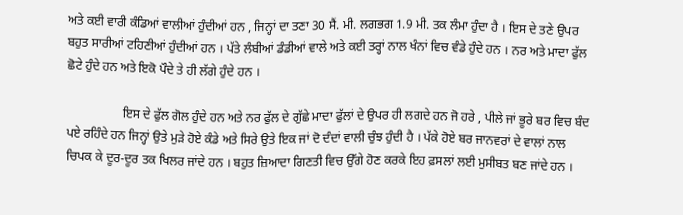ਅਤੇ ਕਈ ਵਾਰੀ ਕੰਡਿਆਂ ਵਾਲੀਆਂ ਹੁੰਦੀਆਂ ਹਨ , ਜਿਨ੍ਹਾਂ ਦਾ ਤਣਾ 30 ਸੈਂ. ਮੀ. ਲਗਭਗ 1.9 ਮੀ. ਤਕ ਲੰਮਾ ਹੁੰਦਾ ਹੈ । ਇਸ ਦੇ ਤਣੇ ਉਪਰ ਬਹੁਤ ਸਾਰੀਆਂ ਟਹਿਣੀਆਂ ਹੁੰਦੀਆਂ ਹਨ । ਪੱਤੇ ਲੰਬੀਆਂ ਡੰਡੀਆਂ ਵਾਲੇ ਅਤੇ ਕਈ ਤਰ੍ਹਾਂ ਨਾਲ ਖੰਨਾਂ ਵਿਚ ਵੰਡੇ ਹੁੰਦੇ ਹਨ । ਨਰ ਅਤੇ ਮਾਦਾ ਫੁੱਲ ਛੋਟੇ ਹੁੰਦੇ ਹਨ ਅਤੇ ਇਕੋ ਪੌਦੇ ਤੇ ਹੀ ਲੱਗੇ ਹੁੰਦੇ ਹਨ ।

                  ਇਸ ਦੇ ਫੁੱਲ ਗੋਲ ਹੁੰਦੇ ਹਨ ਅਤੇ ਨਰ ਫੁੱਲ ਦੇ ਗੁੱਛੇ ਮਾਦਾ ਫੁੱਲਾਂ ਦੇ ਉਪਰ ਹੀ ਲਗਦੇ ਹਨ ਜੋ ਹਰੇ , ਪੀਲੇ ਜਾਂ ਭੂਰੇ ਬਰ ਵਿਚ ਬੰਦ ਪਏ ਰਹਿੰਦੇ ਹਨ ਜਿਨ੍ਹਾਂ ਉਤੇ ਮੁੜੇ ਹੋਏ ਕੰਡੇ ਅਤੇ ਸਿਰੇ ਉਤੇ ਇਕ ਜਾਂ ਦੋ ਦੰਦਾਂ ਵਾਲੀ ਚੁੰਝ ਹੁੰਦੀ ਹੈ । ਪੱਕੇ ਹੋਏ ਬਰ ਜਾਨਵਰਾਂ ਦੇ ਵਾਲਾਂ ਨਾਲ ਚਿਪਕ ਕੇ ਦੂਰ-ਦੂਰ ਤਕ ਖਿਲਰ ਜਾਂਦੇ ਹਨ । ਬਹੁਤ ਜ਼ਿਆਦਾ ਗਿਣਤੀ ਵਿਚ ਉੱਗੇ ਹੋਣ ਕਰਕੇ ਇਹ ਫ਼ਸਲਾਂ ਲਈ ਮੁਸੀਬਤ ਬਣ ਜਾਂਦੇ ਹਨ ।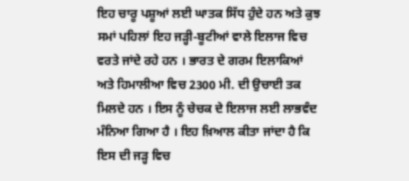ਇਹ ਚਾਰੂ ਪਸ਼ੂਆਂ ਲਈ ਘਾਤਕ ਸਿੱਧ ਹੁੰਦੇ ਹਨ ਅਤੇ ਕੁਝ ਸਮਾਂ ਪਹਿਲਾਂ ਇਹ ਜੜ੍ਹੀ-ਬੂਟੀਆਂ ਵਾਲੇ ਇਲਾਜ ਵਿਚ ਵਰਤੇ ਜਾਂਦੇ ਰਹੇ ਹਨ । ਭਾਰਤ ਦੇ ਗਰਮ ਇਲਾਕਿਆਂ ਅਤੇ ਹਿਮਾਲੀਆ ਵਿਚ 2300 ਮੀ. ਦੀ ਉਚਾਈ ਤਕ ਮਿਲਦੇ ਹਨ । ਇਸ ਨੂੰ ਚੇਚਕ ਦੇ ਇਲਾਜ ਲਈ ਲਾਭਵੰਦ ਮੰਨਿਆ ਗਿਆ ਹੈ । ਇਹ ਖ਼ਿਆਲ ਕੀਤਾ ਜਾਂਦਾ ਹੈ ਕਿ ਇਸ ਦੀ ਜੜ੍ਹ ਵਿਚ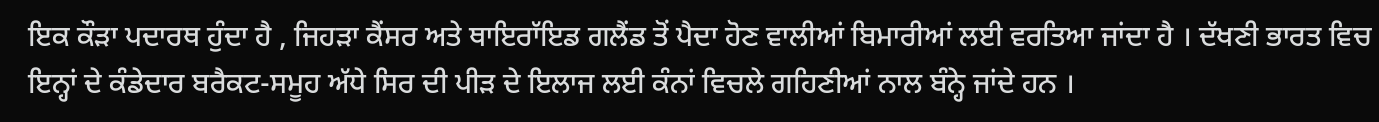ਇਕ ਕੌੜਾ ਪਦਾਰਥ ਹੁੰਦਾ ਹੈ , ਜਿਹੜਾ ਕੈਂਸਰ ਅਤੇ ਥਾਇਰਾੱਇਡ ਗਲੈਂਡ ਤੋਂ ਪੈਦਾ ਹੋਣ ਵਾਲੀਆਂ ਬਿਮਾਰੀਆਂ ਲਈ ਵਰਤਿਆ ਜਾਂਦਾ ਹੈ । ਦੱਖਣੀ ਭਾਰਤ ਵਿਚ ਇਨ੍ਹਾਂ ਦੇ ਕੰਡੇਦਾਰ ਬਰੈਕਟ-ਸਮੂਹ ਅੱਧੇ ਸਿਰ ਦੀ ਪੀੜ ਦੇ ਇਲਾਜ ਲਈ ਕੰਨਾਂ ਵਿਚਲੇ ਗਹਿਣੀਆਂ ਨਾਲ ਬੰਨ੍ਹੇ ਜਾਂਦੇ ਹਨ ।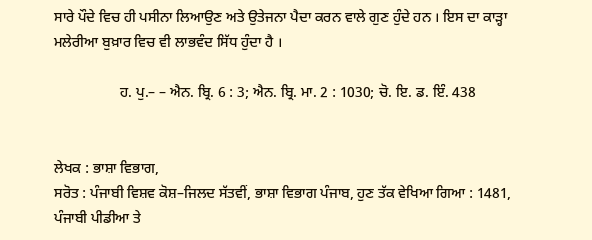ਸਾਰੇ ਪੌਦੇ ਵਿਚ ਹੀ ਪਸੀਨਾ ਲਿਆਉਣ ਅਤੇ ਉਤੇਜਨਾ ਪੈਦਾ ਕਰਨ ਵਾਲੇ ਗੁਣ ਹੁੰਦੇ ਹਨ । ਇਸ ਦਾ ਕਾੜ੍ਹਾ ਮਲੇਰੀਆ ਬੁਖ਼ਾਰ ਵਿਚ ਵੀ ਲਾਭਵੰਦ ਸਿੱਧ ਹੁੰਦਾ ਹੈ ।

                  ਹ. ਪੁ.– – ਐਨ. ਬ੍ਰਿ. 6 : 3; ਐਨ. ਬ੍ਰਿ. ਮਾ. 2 : 1030; ਚੋ. ਇ. ਡ. ਇੰ. 438


ਲੇਖਕ : ਭਾਸ਼ਾ ਵਿਭਾਗ,
ਸਰੋਤ : ਪੰਜਾਬੀ ਵਿਸ਼ਵ ਕੋਸ਼–ਜਿਲਦ ਸੱਤਵੀਂ, ਭਾਸ਼ਾ ਵਿਭਾਗ ਪੰਜਾਬ, ਹੁਣ ਤੱਕ ਵੇਖਿਆ ਗਿਆ : 1481, ਪੰਜਾਬੀ ਪੀਡੀਆ ਤੇ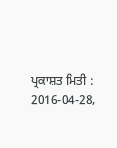ਪ੍ਰਕਾਸ਼ਤ ਮਿਤੀ : 2016-04-28,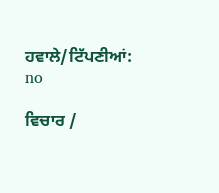ਹਵਾਲੇ/ਟਿੱਪਣੀਆਂ: no

ਵਿਚਾਰ /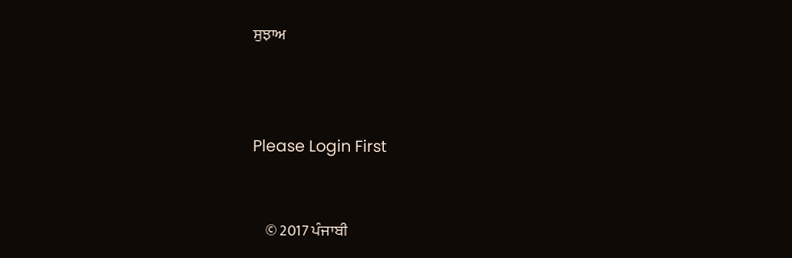ਸੁਝਾਅ



Please Login First


    © 2017 ਪੰਜਾਬੀ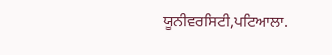ਯੂਨੀਵਰਸਿਟੀ,ਪਟਿਆਲਾ.